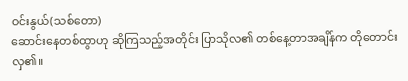ဝင်းနွယ်(သစ်တော)
ဆောင်းနေတစ်ထွာဟု ဆိုကြသည့်အတိုင်း ပြာသိုလ၏ တစ်နေ့တာအချိန်က တိုတောင်းလှ၏။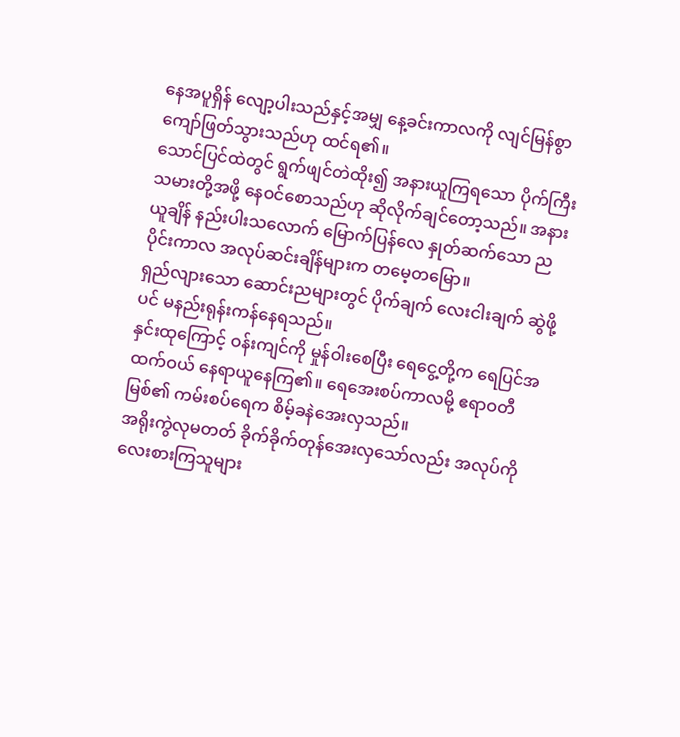နေအပူရှိန် လျော့ပါးသည်နှင့်အမျှ နေ့ခင်းကာလကို လျင်မြန်စွာ ကျော်ဖြတ်သွားသည်ဟု ထင်ရ၏။
သောင်ပြင်ထဲတွင် ရွက်ဖျင်တဲထိုး၍ အနားယူကြရသော ပိုက်ကြီးသမားတို့အဖို့ နေဝင်စောသည်ဟု ဆိုလိုက်ချင်တော့သည်။ အနားယူချိန် နည်းပါးသလောက် မြောက်ပြန်လေ နှုတ်ဆက်သော ညပိုင်းကာလ အလုပ်ဆင်းချိန်များက တမေ့တမြော။
ရှည်လျားသော ဆောင်းညများတွင် ပိုက်ချက် လေးငါးချက် ဆွဲဖို့ပင် မနည်းရုန်းကန်နေရသည်။
နှင်းထုကြောင့် ဝန်းကျင်ကို မှုန်ဝါးစေပြီး ရေငွေ့တို့က ရေပြင်အထက်ဝယ် နေရာယူနေကြ၏။ ရေအေးစပ်ကာလမို့ ဧရာဝတီမြစ်၏ ကမ်းစပ်ရေက စိမ့်ခနဲအေးလှသည်။
အရိုးကွဲလုမတတ် ခိုက်ခိုက်တုန်အေးလှသော်လည်း အလုပ်ကို လေးစားကြသူများ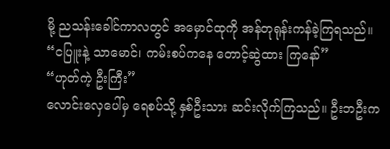မို့ ညသန်းခေါင်ကာလတွင် အမှောင်ထုကို အန်တုရုန်းကန်ခဲ့ကြရသည်။
“ငပြူးနဲ့ သာမောင်၊ ကမ်းစပ်ကနေ တောင့်ဆွဲထား ကြနော်”
“ဟုတ်ကဲ့ ဦးကြီး”
လောင်းလှေပေါ်မှ ရေစပ်သို့ နှစ်ဦးသား ဆင်းလိုက်ကြသည်။ ဦးဘဦးက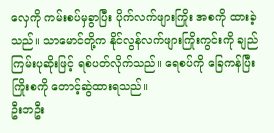လှေကို ကမ်းစပ်မှခွာပြီး ပိုက်လက်ဖျားကြိုး အစကို ထားခဲ့သည်။ သာမောင်တို့က နိုင်လွန်လက်ဖျားကြိုးကွင်းကို ချည်ကြမ်းပုဆိုးဖြင့် ရစ်ပတ်လိုက်သည်။ ရေစပ်ကို ခြေကန်ပြီး ကြိုးစကို တောင့်ဆွဲထားရသည်။
ဦးဘဦး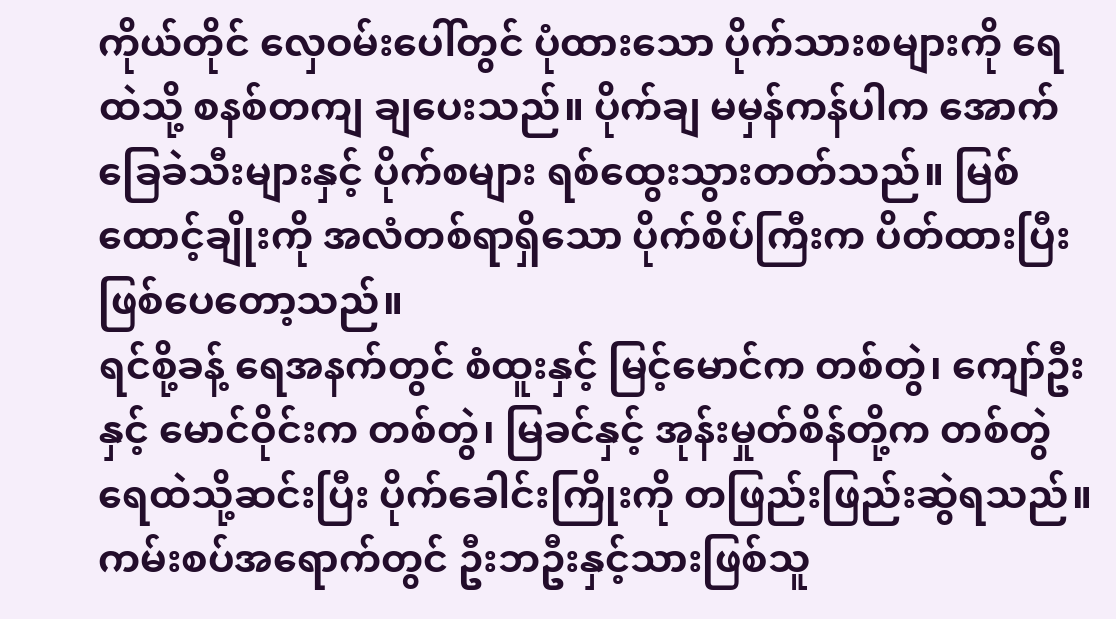ကိုယ်တိုင် လှေဝမ်းပေါ်တွင် ပုံထားသော ပိုက်သားစများကို ရေထဲသို့ စနစ်တကျ ချပေးသည်။ ပိုက်ချ မမှန်ကန်ပါက အောက်ခြေခဲသီးများနှင့် ပိုက်စများ ရစ်ထွေးသွားတတ်သည်။ မြစ်ထောင့်ချိုးကို အလံတစ်ရာရှိသော ပိုက်စိပ်ကြီးက ပိတ်ထားပြီးဖြစ်ပေတော့သည်။
ရင်စို့ခန့် ရေအနက်တွင် စံထူးနှင့် မြင့်မောင်က တစ်တွဲ၊ ကျော်ဦးနှင့် မောင်ဝိုင်းက တစ်တွဲ၊ မြခင်နှင့် အုန်းမှုတ်စိန်တို့က တစ်တွဲ ရေထဲသို့ဆင်းပြီး ပိုက်ခေါင်းကြိုးကို တဖြည်းဖြည်းဆွဲရသည်။
ကမ်းစပ်အရောက်တွင် ဦးဘဦးနှင့်သားဖြစ်သူ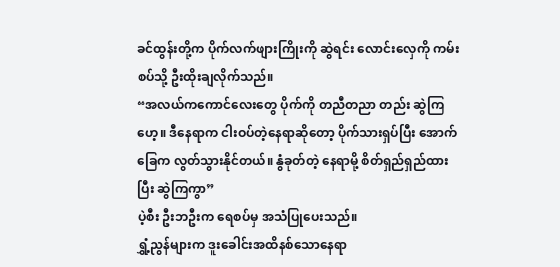ခင်ထွန်းတို့က ပိုက်လက်ဖျားကြိုးကို ဆွဲရင်း လောင်းလှေကို ကမ်းစပ်သို့ ဦးထိုးချလိုက်သည်။
“အလယ်ကကောင်လေးတွေ ပိုက်ကို တညီတညာ တည်း ဆွဲကြဟေ့။ ဒီနေရာက ငါးဝပ်တဲ့နေရာဆိုတော့ ပိုက်သားရှပ်ပြီး အောက်ခြေက လွတ်သွားနိုင်တယ်။ နွံခုတ်တဲ့ နေရာမို့ စိတ်ရှည်ရှည်ထားပြီး ဆွဲကြကွာ”
ပဲ့စီး ဦးဘဦးက ရေစပ်မှ အသံပြုပေးသည်။
ရွှံ့ညွန်များက ဒူးခေါင်းအထိနစ်သောနေရာ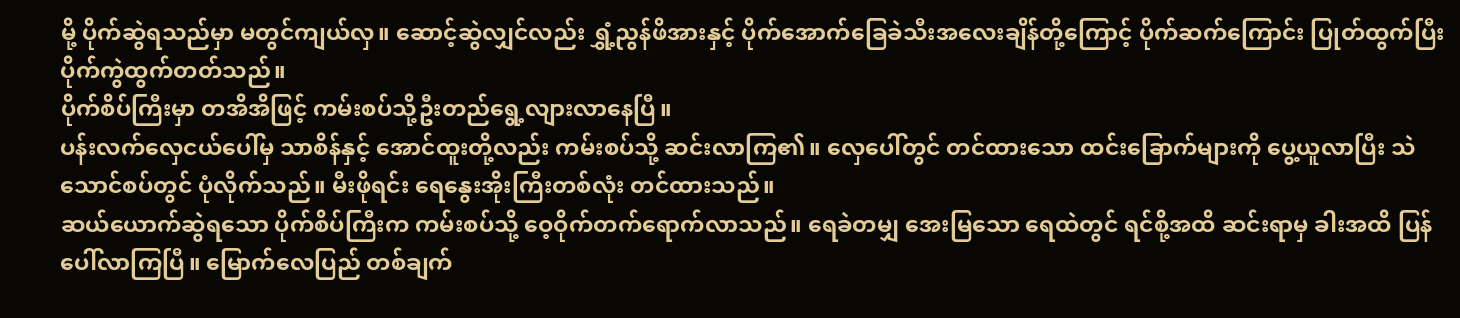မို့ ပိုက်ဆွဲရသည်မှာ မတွင်ကျယ်လှ။ ဆောင့်ဆွဲလျှင်လည်း ရွှံ့ညွန်ဖိအားနှင့် ပိုက်အောက်ခြေခဲသီးအလေးချိန်တို့ကြောင့် ပိုက်ဆက်ကြောင်း ပြုတ်ထွက်ပြီး ပိုက်ကွဲထွက်တတ်သည်။
ပိုက်စိပ်ကြီးမှာ တအိအိဖြင့် ကမ်းစပ်သို့ဦးတည်ရွေ့လျားလာနေပြီ။
ပန်းလက်လှေငယ်ပေါ်မှ သာစိန်နှင့် အောင်ထူးတို့လည်း ကမ်းစပ်သို့ ဆင်းလာကြ၏။ လှေပေါ်တွင် တင်ထားသော ထင်းခြောက်များကို ပွေ့ယူလာပြီး သဲသောင်စပ်တွင် ပုံလိုက်သည်။ မီးဖိုရင်း ရေနွေးအိုးကြီးတစ်လုံး တင်ထားသည်။
ဆယ်ယောက်ဆွဲရသော ပိုက်စိပ်ကြီးက ကမ်းစပ်သို့ ဝေ့ဝိုက်တက်ရောက်လာသည်။ ရေခဲတမျှ အေးမြသော ရေထဲတွင် ရင်စို့အထိ ဆင်းရာမှ ခါးအထိ ပြန်ပေါ်လာကြပြီ။ မြောက်လေပြည် တစ်ချက်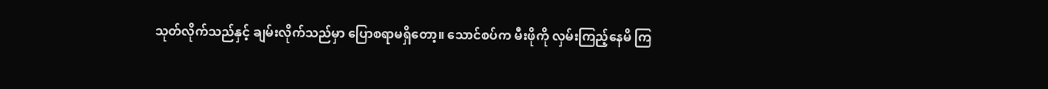သုတ်လိုက်သည်နှင့် ချမ်းလိုက်သည်မှာ ပြောစရာမရှိတော့။ သောင်စပ်က မီးဖိုကို လှမ်းကြည့်နေမိ ကြ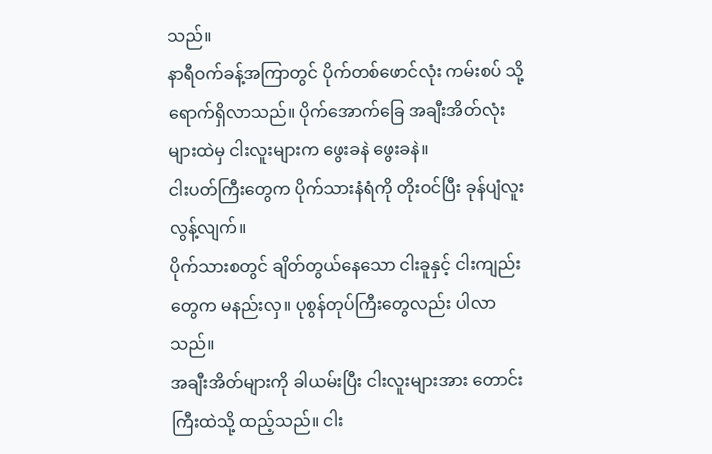သည်။
နာရီဝက်ခန့်အကြာတွင် ပိုက်တစ်ဖောင်လုံး ကမ်းစပ် သို့ ရောက်ရှိလာသည်။ ပိုက်အောက်ခြေ အချီးအိတ်လုံးများထဲမှ ငါးလူးများက ဖွေးခနဲ ဖွေးခနဲ။
ငါးပတ်ကြီးတွေက ပိုက်သားနံရံကို တိုးဝင်ပြီး ခုန်ပျံလူးလွန့်လျက်။
ပိုက်သားစတွင် ချိတ်တွယ်နေသော ငါးခူနှင့် ငါးကျည်းတွေက မနည်းလှ။ ပုစွန်တုပ်ကြီးတွေလည်း ပါလာသည်။
အချီးအိတ်များကို ခါယမ်းပြီး ငါးလူးများအား တောင်းကြီးထဲသို့ ထည့်သည်။ ငါး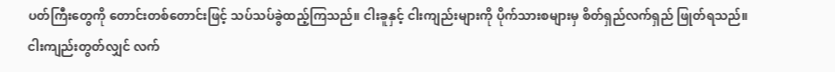ပတ်ကြီးတွေကို တောင်းတစ်တောင်းဖြင့် သပ်သပ်ခွဲထည့်ကြသည်။ ငါးခူနှင့် ငါးကျည်းများကို ပိုက်သားစများမှ စိတ်ရှည်လက်ရှည် ဖြုတ်ရသည်။
ငါးကျည်းတွတ်လျှင် လက်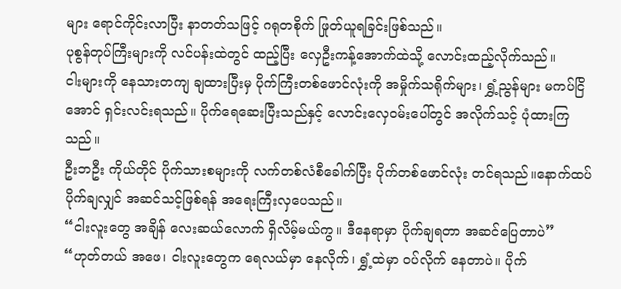များ ရောင်ကိုင်းလာပြီး နာတတ်သဖြင့် ဂရုတစိုက် ဖြုတ်ယူရခြင်းဖြစ်သည်။
ပုစွန်တုပ်ကြီးများကို လင်ပန်းထဲတွင် ထည့်ပြီး လှေဦးကန့်အောက်ထဲသို့ လောင်းထည့်လိုက်သည်။
ငါးများကို နေသားတကျ ချထားပြီးမှ ပိုက်ကြီးတစ်ဖောင်လုံးကို အမှိုက်သရိုက်များ၊ ရွှံ့ညွန်များ မကပ်ငြိအောင် ရှင်းလင်းရသည်။ ပိုက်ရေဆေးပြီးသည်နှင့် လောင်းလှေဝမ်းပေါ်တွင် အလိုက်သင့် ပုံထားကြသည်။
ဦးဘဦး ကိုယ်တိုင် ပိုက်သားစများကို လက်တစ်လံစီခေါက်ပြီး ပိုက်တစ်ဖောင်လုံး တင်ရသည်။နောက်ထပ် ပိုက်ချလျှင် အဆင်သင့်ဖြစ်ရန် အရေးကြီးလှပေသည်။
“ငါးလူးတွေ အချိန် လေးဆယ်လောက် ရှိလိမ့်မယ်ကွ။ ဒီနေရာမှာ ပိုက်ချရတာ အဆင်ပြေတာပဲ”
“ဟုတ်တယ် အဖေ၊ ငါးလူးတွေက ရေလယ်မှာ နေလိုက်၊ ရွှံ့ထဲမှာ ဝပ်လိုက် နေတာပဲ။ ပိုက်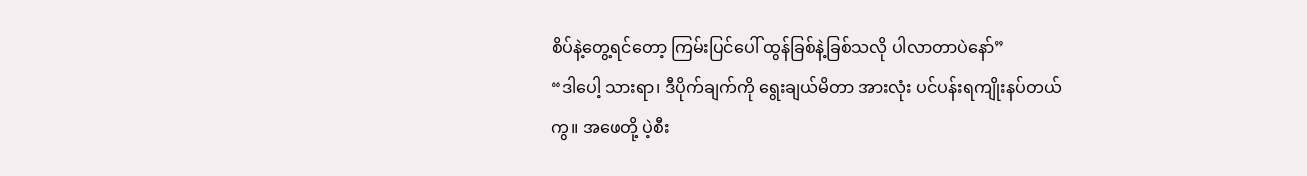စိပ်နဲ့တွေ့ရင်တော့ ကြမ်းပြင်ပေါ် ထွန်ခြစ်နဲ့ခြစ်သလို ပါလာတာပဲနော်”
“ဒါပေါ့ သားရာ၊ ဒီပိုက်ချက်ကို ရွေးချယ်မိတာ အားလုံး ပင်ပန်းရကျိုးနပ်တယ်ကွ။ အဖေတို့ ပဲ့စီး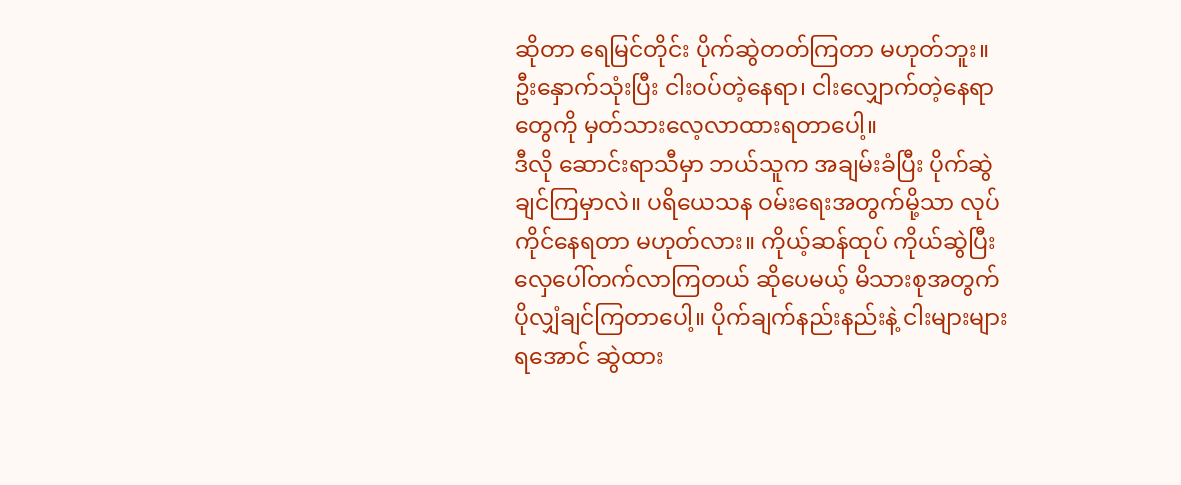ဆိုတာ ရေမြင်တိုင်း ပိုက်ဆွဲတတ်ကြတာ မဟုတ်ဘူး။ ဦးနှောက်သုံးပြီး ငါးဝပ်တဲ့နေရာ၊ ငါးလျှောက်တဲ့နေရာတွေကို မှတ်သားလေ့လာထားရတာပေါ့။
ဒီလို ဆောင်းရာသီမှာ ဘယ်သူက အချမ်းခံပြီး ပိုက်ဆွဲချင်ကြမှာလဲ။ ပရိယေသန ဝမ်းရေးအတွက်မို့သာ လုပ်ကိုင်နေရတာ မဟုတ်လား။ ကိုယ့်ဆန်ထုပ် ကိုယ်ဆွဲပြီး လှေပေါ်တက်လာကြတယ် ဆိုပေမယ့် မိသားစုအတွက် ပိုလျှံချင်ကြတာပေါ့။ ပိုက်ချက်နည်းနည်းနဲ့ ငါးများများရအောင် ဆွဲထား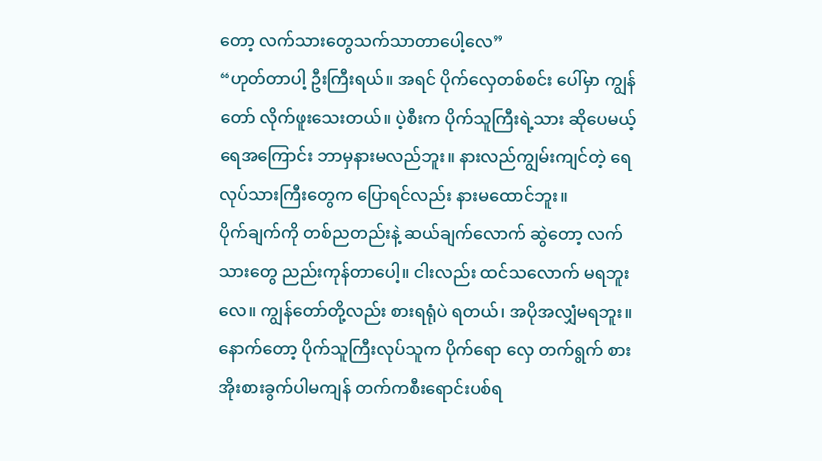တော့ လက်သားတွေသက်သာတာပေါ့လေ”
“ဟုတ်တာပါ့ ဦးကြီးရယ်။ အရင် ပိုက်လှေတစ်စင်း ပေါ်မှာ ကျွန်တော် လိုက်ဖူးသေးတယ်။ ပဲ့စီးက ပိုက်သူကြီးရဲ့သား ဆိုပေမယ့် ရေအကြောင်း ဘာမှနားမလည်ဘူး။ နားလည်ကျွမ်းကျင်တဲ့ ရေလုပ်သားကြီးတွေက ပြောရင်လည်း နားမထောင်ဘူး။
ပိုက်ချက်ကို တစ်ညတည်းနဲ့ ဆယ်ချက်လောက် ဆွဲတော့ လက်သားတွေ ညည်းကုန်တာပေါ့။ ငါးလည်း ထင်သလောက် မရဘူးလေ။ ကျွန်တော်တို့လည်း စားရရုံပဲ ရတယ်၊ အပိုအလျှံမရဘူး။ နောက်တော့ ပိုက်သူကြီးလုပ်သူက ပိုက်ရော လှေ တက်ရွက် စားအိုးစားခွက်ပါမကျန် တက်ကစီးရောင်းပစ်ရ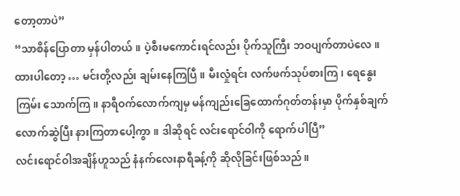တော့တာပဲ”
“သာစိန်ပြောတာ မှန်ပါတယ်။ ပဲ့စီးမကောင်းရင်လည်း ပိုက်သူကြီး ဘဝပျက်တာပဲလေ။ ထားပါတော့ … မင်းတို့လည်း ချမ်းနေကြပြီ။ မီးလှုံရင်း လက်ဖက်သုပ်စားကြ၊ ရေနွေးကြမ်း သောက်ကြ။ နာရီဝက်လောက်ကျမှ မန်ကျည်းခြေထောက်ဂုတ်တန်းမှာ ပိုက်နှစ်ချက်လောက်ဆွဲပြီး နားကြတာပေါ့ကွာ။ ဒါဆိုရင် လင်းရောင်ဝါကို ရောက်ပါပြီ”
လင်းရောင်ဝါအချိန်ဟူသည် နံနက်လေးနာရီခန့်ကို ဆိုလိုခြင်းဖြစ်သည်။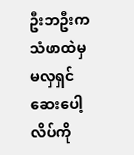ဦးဘဦးက သံဖာထဲမှ မလှရှင်ဆေးပေါ့လိပ်ကို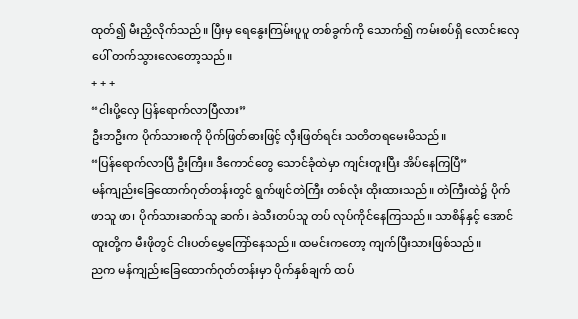ထုတ်၍ မီးညှိလိုက်သည်။ ပြီးမှ ရေနွေးကြမ်းပူပူ တစ်ခွက်ကို သောက်၍ ကမ်းစပ်ရှိ လောင်းလှေပေါ် တက်သွားလေတော့သည်။
+ + +
“ငါးပို့လှေ ပြန်ရောက်လာပြီလား”
ဦးဘဦးက ပိုက်သားစကို ပိုက်ဖြတ်ဓားဖြင့် လှီးဖြတ်ရင်း သတိတရမေးမိသည်။
“ပြန်ရောက်လာပြီ ဦးကြီး။ ဒီကောင်တွေ သောင်ခုံထဲမှာ ကျင်းတူးပြီး အိပ်နေကြပြီ”
မန်ကျည်းခြေထောက်ဂုတ်တန်းတွင် ရွက်ဖျင်တဲကြီး တစ်လုံး ထိုးထားသည်။ တဲကြီးထဲ၌ ပိုက်ဖာသူ ဖာ၊ ပိုက်သားဆက်သူ ဆက်၊ ခဲသီးတပ်သူ တပ် လုပ်ကိုင်နေကြသည်။ သာစိန်နှင့် အောင်ထူးတို့က မီးဖိုတွင် ငါးပတ်မွှေကြော်နေသည်။ ထမင်းကတော့ ကျက်ပြီးသားဖြစ်သည်။
ညက မန်ကျည်းခြေထောက်ဂုတ်တန်းမှာ ပိုက်နှစ်ချက် ထပ်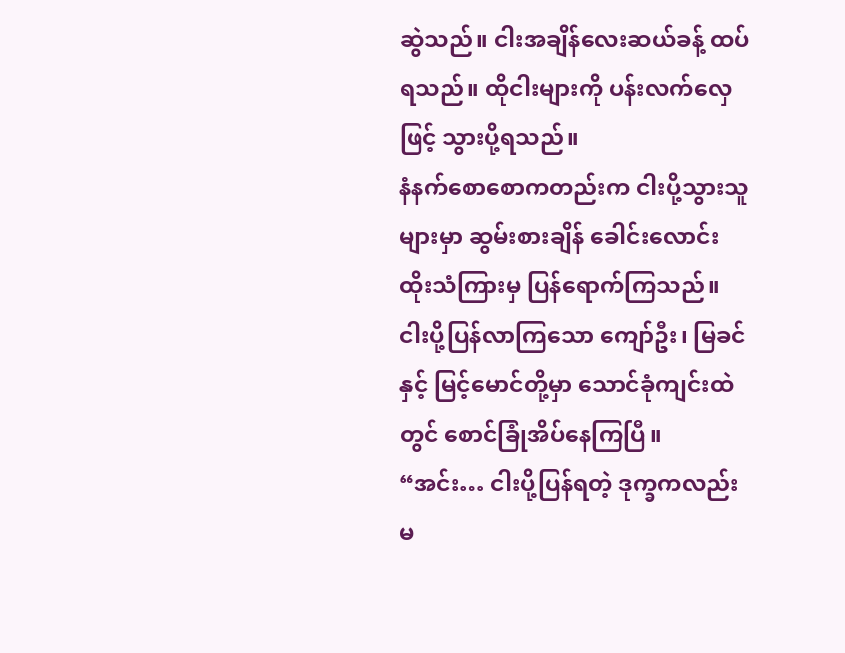ဆွဲသည်။ ငါးအချိန်လေးဆယ်ခန့် ထပ်ရသည်။ ထိုငါးများကို ပန်းလက်လှေဖြင့် သွားပို့ရသည်။
နံနက်စောစောကတည်းက ငါးပို့သွားသူများမှာ ဆွမ်းစားချိန် ခေါင်းလောင်းထိုးသံကြားမှ ပြန်ရောက်ကြသည်။ ငါးပို့ပြန်လာကြသော ကျော်ဦး၊ မြခင်နှင့် မြင့်မောင်တို့မှာ သောင်ခုံကျင်းထဲတွင် စောင်ခြုံအိပ်နေကြပြီ။
“အင်း… ငါးပို့ပြန်ရတဲ့ ဒုက္ခကလည်း မ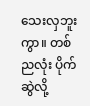သေးလှဘူးကွာ။ တစ်ညလုံး ပိုက်ဆွဲလို့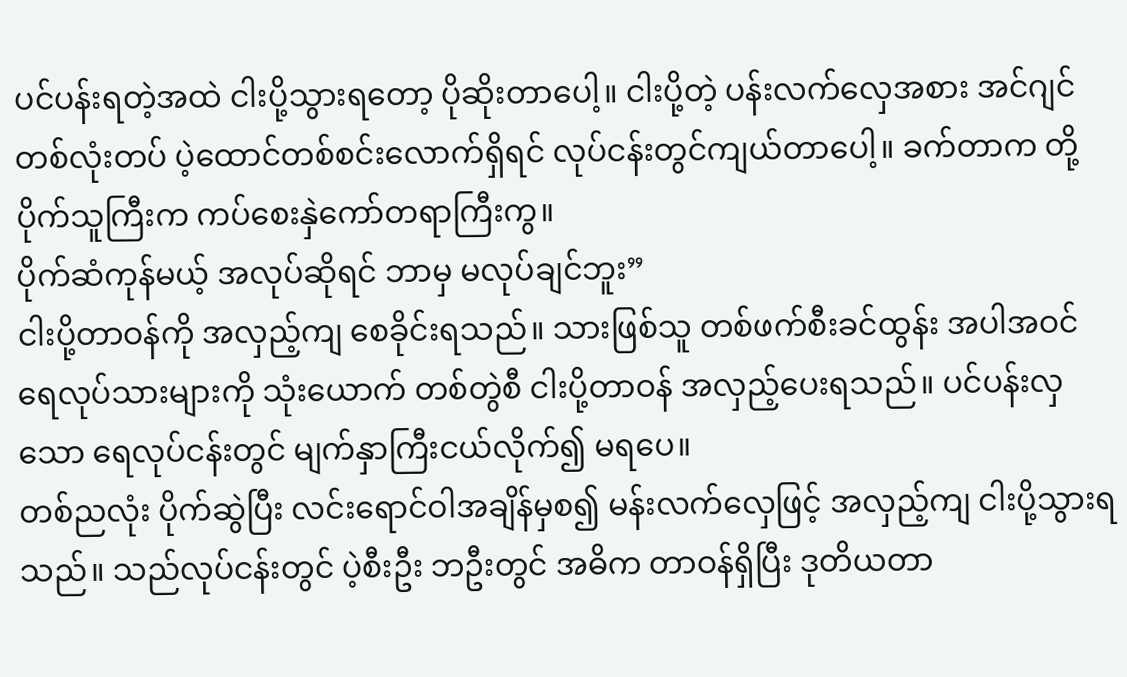ပင်ပန်းရတဲ့အထဲ ငါးပို့သွားရတော့ ပိုဆိုးတာပေါ့။ ငါးပို့တဲ့ ပန်းလက်လှေအစား အင်ဂျင်တစ်လုံးတပ် ပဲ့ထောင်တစ်စင်းလောက်ရှိရင် လုပ်ငန်းတွင်ကျယ်တာပေါ့။ ခက်တာက တို့ပိုက်သူကြီးက ကပ်စေးနှဲကော်တရာကြီးကွ။
ပိုက်ဆံကုန်မယ့် အလုပ်ဆိုရင် ဘာမှ မလုပ်ချင်ဘူး”
ငါးပို့တာဝန်ကို အလှည့်ကျ စေခိုင်းရသည်။ သားဖြစ်သူ တစ်ဖက်စီးခင်ထွန်း အပါအဝင် ရေလုပ်သားများကို သုံးယောက် တစ်တွဲစီ ငါးပို့တာဝန် အလှည့်ပေးရသည်။ ပင်ပန်းလှသော ရေလုပ်ငန်းတွင် မျက်နှာကြီးငယ်လိုက်၍ မရပေ။
တစ်ညလုံး ပိုက်ဆွဲပြီး လင်းရောင်ဝါအချိန်မှစ၍ မန်းလက်လှေဖြင့် အလှည့်ကျ ငါးပို့သွားရသည်။ သည်လုပ်ငန်းတွင် ပဲ့စီးဦး ဘဦးတွင် အဓိက တာဝန်ရှိပြီး ဒုတိယတာ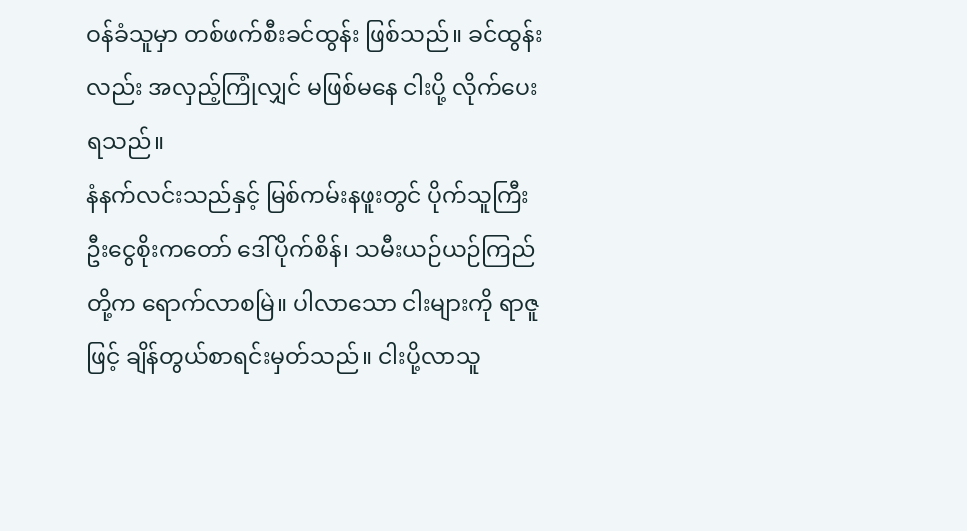ဝန်ခံသူမှာ တစ်ဖက်စီးခင်ထွန်း ဖြစ်သည်။ ခင်ထွန်းလည်း အလှည့်ကြုံလျှင် မဖြစ်မနေ ငါးပို့ လိုက်ပေးရသည်။
နံနက်လင်းသည်နှင့် မြစ်ကမ်းနဖူးတွင် ပိုက်သူကြီး ဦးငွေစိုးကတော် ဒေါ်ပိုက်စိန်၊ သမီးယဉ်ယဉ်ကြည်တို့က ရောက်လာစမြဲ။ ပါလာသော ငါးများကို ရာဇူဖြင့် ချိန်တွယ်စာရင်းမှတ်သည်။ ငါးပို့လာသူ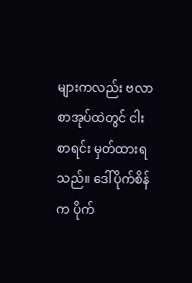များကလည်း ဗလာစာအုပ်ထဲတွင် ငါးစာရင်း မှတ်ထားရသည်။ ဒေါ်ပိုက်စိန်က ပိုက်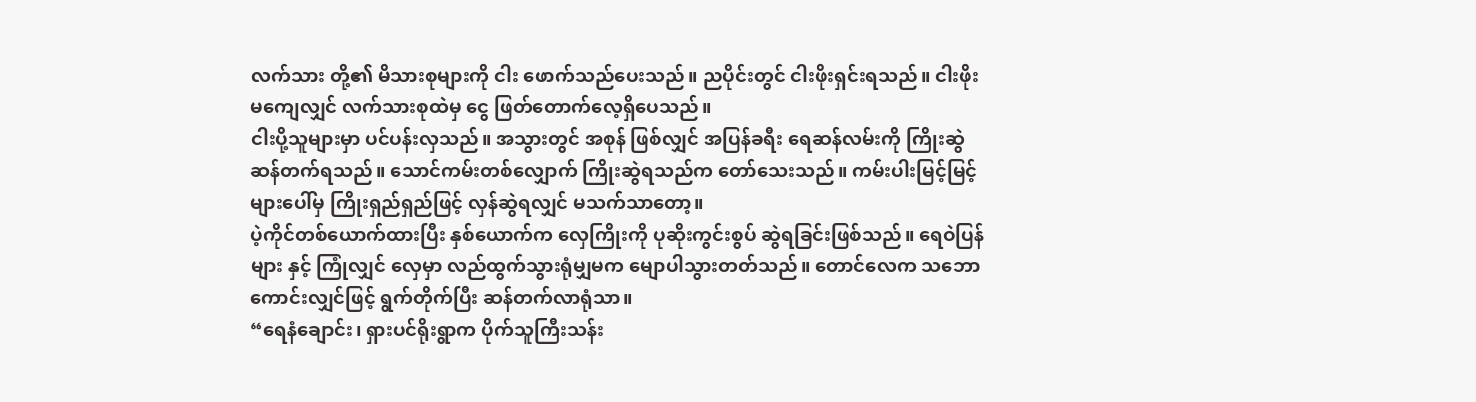လက်သား တို့၏ မိသားစုများကို ငါး ဖောက်သည်ပေးသည်။ ညပိုင်းတွင် ငါးဖိုးရှင်းရသည်။ ငါးဖိုးမကျေလျှင် လက်သားစုထဲမှ ငွေ ဖြတ်တောက်လေ့ရှိပေသည်။
ငါးပို့သူများမှာ ပင်ပန်းလှသည်။ အသွားတွင် အစုန် ဖြစ်လျှင် အပြန်ခရီး ရေဆန်လမ်းကို ကြိုးဆွဲဆန်တက်ရသည်။ သောင်ကမ်းတစ်လျှောက် ကြိုးဆွဲရသည်က တော်သေးသည်။ ကမ်းပါးမြင့်မြင့်များပေါ်မှ ကြိုးရှည်ရှည်ဖြင့် လှန်ဆွဲရလျှင် မသက်သာတော့။
ပဲ့ကိုင်တစ်ယောက်ထားပြီး နှစ်ယောက်က လှေကြိုးကို ပုဆိုးကွင်းစွပ် ဆွဲရခြင်းဖြစ်သည်။ ရေဝဲပြန်များ နှင့် ကြုံလျှင် လှေမှာ လည်ထွက်သွားရုံမျှမက မျောပါသွားတတ်သည်။ တောင်လေက သဘောကောင်းလျှင်ဖြင့် ရွက်တိုက်ပြီး ဆန်တက်လာရုံသာ။
“ရေနံချောင်း၊ ရှားပင်ရိုးရွာက ပိုက်သူကြီးသန်း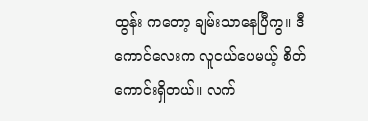ထွန်း ကတော့ ချမ်းသာနေပြီကွ။ ဒီကောင်လေးက လူငယ်ပေမယ့် စိတ်ကောင်းရှိတယ်။ လက်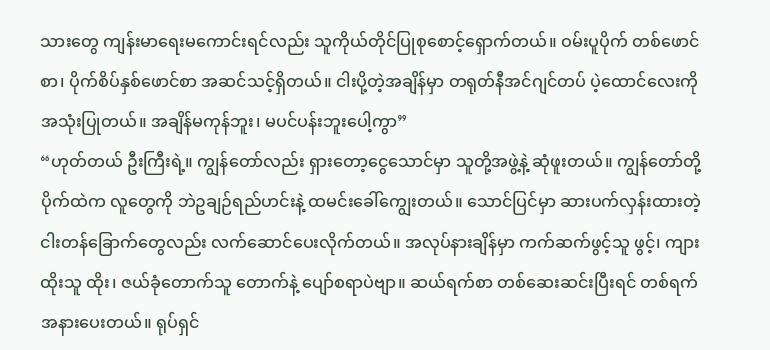သားတွေ ကျန်းမာရေးမကောင်းရင်လည်း သူကိုယ်တိုင်ပြုစုစောင့်ရှောက်တယ်။ ဝမ်းပူပိုက် တစ်ဖောင်စာ၊ ပိုက်စိပ်နှစ်ဖောင်စာ အဆင်သင့်ရှိတယ်။ ငါးပို့တဲ့အချိန်မှာ တရုတ်နီအင်ဂျင်တပ် ပဲ့ထောင်လေးကို အသုံးပြုတယ်။ အချိန်မကုန်ဘူး၊ မပင်ပန်းဘူးပေါ့ကွာ”
“ဟုတ်တယ် ဦးကြီးရဲ့။ ကျွန်တော်လည်း ရှားတော့ငွေသောင်မှာ သူတို့အဖွဲ့နဲ့ ဆုံဖူးတယ်။ ကျွန်တော်တို့ပိုက်ထဲက လူတွေကို ဘဲဥချဉ်ရည်ဟင်းနဲ့ ထမင်းခေါ်ကျွေးတယ်။ သောင်ပြင်မှာ ဆားပက်လှန်းထားတဲ့ ငါးတန်ခြောက်တွေလည်း လက်ဆောင်ပေးလိုက်တယ်။ အလုပ်နားချိန်မှာ ကက်ဆက်ဖွင့်သူ ဖွင့်၊ ကျားထိုးသူ ထိုး၊ ဇယ်ခုံတောက်သူ တောက်နဲ့ ပျော်စရာပဲဗျာ။ ဆယ်ရက်စာ တစ်ဆေးဆင်းပြီးရင် တစ်ရက်အနားပေးတယ်။ ရုပ်ရှင်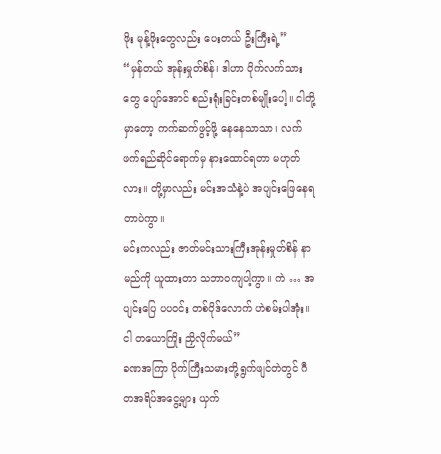ဖိုး မုန့်ဖိုးတွေလည်း ပေးတယ် ဦးကြီးရဲ့”
“မှန်တယ် အုန်းမှုတ်စိန်၊ ဒါဟာ ပိုက်လက်သားတွေ ပျော်အောင် စည်းရုံးခြင်းတစ်မျိုးပေါ့။ ငါတို့မှာတော့ ကက်ဆက်ဖွင့်ဖို့ နေနေသာသာ၊ လက်ဖက်ရည်ဆိုင်ရောက်မှ နားထောင်ရတာ မဟုတ်လား။ တို့မှာလည်း မင်းအသံနဲ့ပဲ အပျင်းဖြေနေရတာပဲကွာ။
မင်းကလည်း ဇာတ်မင်းသားကြီးအုန်းမှုတ်စိန် နာမည်ကို ယူထားတာ သဘာဝကျပါ့ကွာ။ ကဲ … အပျင်းပြေ ပပဝင်း တစ်ပိုဒ်လောက် ဟဲစမ်းပါအုံး။ ငါ တယောကြိုး ညှိလိုက်မယ်”
ခဏအကြာ ပိုက်ကြီးသမားတို့ရွက်ဖျင်တဲတွင် ဂီတအရိပ်အငွေ့များ ယှက်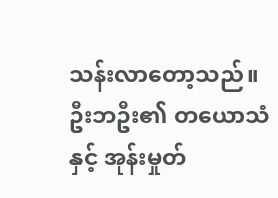သန်းလာတော့သည်။
ဦးဘဦး၏ တယောသံနှင့် အုန်းမှုတ်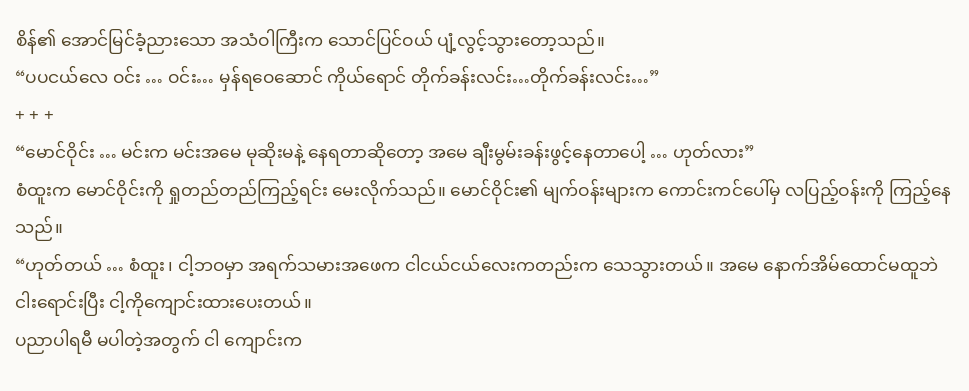စိန်၏ အောင်မြင်ခံ့ညားသော အသံဝါကြီးက သောင်ပြင်ဝယ် ပျံ့လွင့်သွားတော့သည်။
“ပပငယ်လေ ဝင်း … ဝင်း… မှန်ရဝေဆောင် ကိုယ်ရောင် တိုက်ခန်းလင်း…တိုက်ခန်းလင်း…”
+ + +
“မောင်ဝိုင်း … မင်းက မင်းအမေ မုဆိုးမနဲ့ နေရတာဆိုတော့ အမေ ချီးမွမ်းခန်းဖွင့်နေတာပေါ့ … ဟုတ်လား”
စံထူးက မောင်ဝိုင်းကို ရှုတည်တည်ကြည့်ရင်း မေးလိုက်သည်။ မောင်ဝိုင်း၏ မျက်ဝန်းများက ကောင်းကင်ပေါ်မှ လပြည့်ဝန်းကို ကြည့်နေသည်။
“ဟုတ်တယ် … စံထူး၊ ငါ့ဘဝမှာ အရက်သမားအဖေက ငါငယ်ငယ်လေးကတည်းက သေသွားတယ်။ အမေ နောက်အိမ်ထောင်မထူဘဲ ငါးရောင်းပြီး ငါ့ကိုကျောင်းထားပေးတယ်။
ပညာပါရမီ မပါတဲ့အတွက် ငါ ကျောင်းက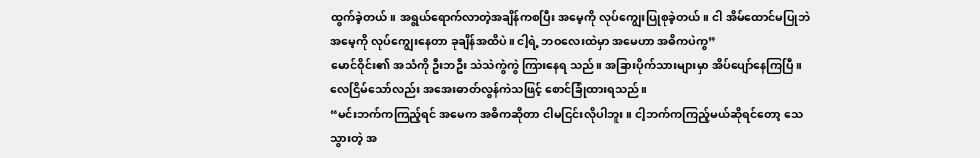ထွက်ခဲ့တယ်။ အရွယ်ရောက်လာတဲ့အချိန်ကစပြီး အမေ့ကို လုပ်ကျွေးပြုစုခဲ့တယ်။ ငါ အိမ်ထောင်မပြုဘဲ အမေ့ကို လုပ်ကျွေးနေတာ ခုချိန်အထိပဲ။ ငါ့ရဲ့ ဘဝလေးထဲမှာ အမေဟာ အဓိကပဲကွ”
မောင်ဝိုင်း၏ အသံကို ဦးဘဦး သဲသဲကွဲကွဲ ကြားနေရ သည်။ အခြားပိုက်သားများမှာ အိပ်ပျော်နေကြပြီ။ လေငြိမ်သော်လည်း အအေးဓာတ်လွန်ကဲသဖြင့် စောင်ခြုံထားရသည်။
“မင်းဘက်ကကြည့်ရင် အမေက အဓိကဆိုတာ ငါမငြင်းလိုပါဘူး။ ငါ့ဘက်ကကြည့်မယ်ဆိုရင်တော့ သေသွားတဲ့ အ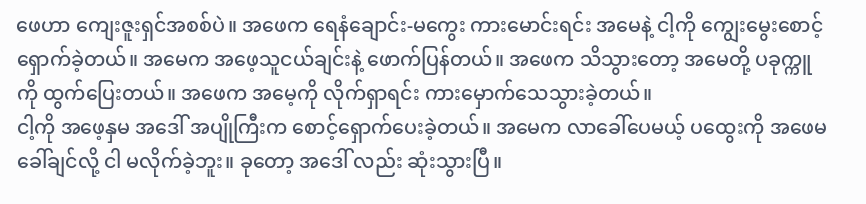ဖေဟာ ကျေးဇူးရှင်အစစ်ပဲ။ အဖေက ရေနံချောင်း-မကွေး ကားမောင်းရင်း အမေနဲ့ ငါ့ကို ကျွေးမွေးစောင့်ရှောက်ခဲ့တယ်။ အမေက အဖေ့သူငယ်ချင်းနဲ့ ဖောက်ပြန်တယ်။ အဖေက သိသွားတော့ အမေတို့ ပခုက္ကူကို ထွက်ပြေးတယ်။ အဖေက အမေ့ကို လိုက်ရှာရင်း ကားမှောက်သေသွားခဲ့တယ်။
ငါ့ကို အဖေ့နှမ အဒေါ် အပျိုကြီးက စောင့်ရှောက်ပေးခဲ့တယ်။ အမေက လာခေါ်ပေမယ့် ပထွေးကို အဖေမခေါ်ချင်လို့ ငါ မလိုက်ခဲ့ဘူး။ ခုတော့ အဒေါ် လည်း ဆုံးသွားပြီ။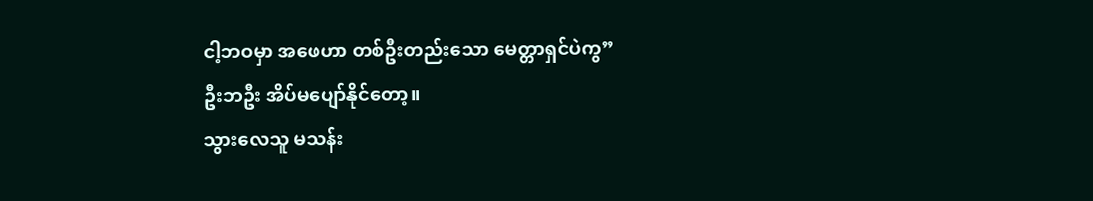ငါ့ဘဝမှာ အဖေဟာ တစ်ဦးတည်းသော မေတ္တာရှင်ပဲကွ”
ဦးဘဦး အိပ်မပျော်နိုင်တော့။
သွားလေသူ မသန်း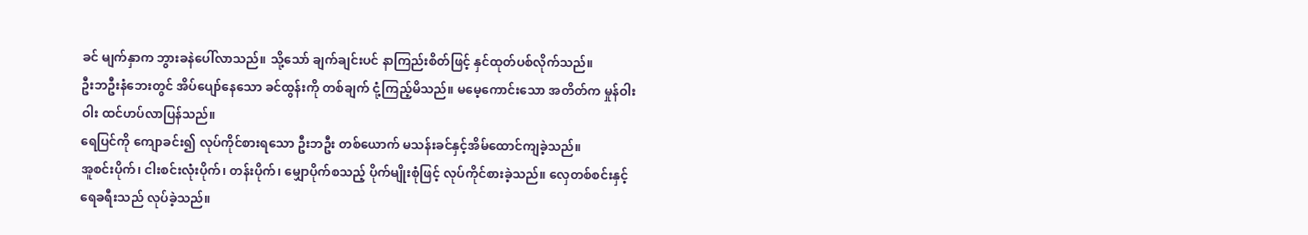ခင် မျက်နှာက ဘွားခနဲပေါ်လာသည်။ သို့သော် ချက်ချင်းပင် နာကြည်းစိတ်ဖြင့် နှင်ထုတ်ပစ်လိုက်သည်။
ဦးဘဦးနံဘေးတွင် အိပ်ပျော်နေသော ခင်ထွန်းကို တစ်ချက် ငုံ့ကြည့်မိသည်။ မမေ့ကောင်းသော အတိတ်က မှုန်ဝါးဝါး ထင်ဟပ်လာပြန်သည်။
ရေပြင်ကို ကျောခင်း၍ လုပ်ကိုင်စားရသော ဦးဘဦး တစ်ယောက် မသန်းခင်နှင့်အိမ်ထောင်ကျခဲ့သည်။
အူစင်းပိုက်၊ ငါးစင်းလုံးပိုက်၊ တန်းပိုက်၊ မျှောပိုက်စသည့် ပိုက်မျိုးစုံဖြင့် လုပ်ကိုင်စားခဲ့သည်။ လှေတစ်စင်းနှင့် ရေခရီးသည် လုပ်ခဲ့သည်။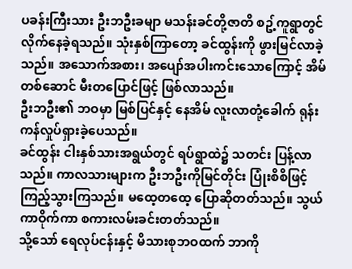ပခန်းကြီးသား ဦးဘဦးခမျာ မသန်းခင်တို့ဇာတိ စဥ့်ကူရွာတွင် လိုက်နေခဲ့ရသည်။ သုံးနှစ်ကြာတော့ ခင်ထွန်းကို ဖွားမြင်လာခဲ့သည်။ အသောက်အစား၊ အပျော်အပါးကင်းသောကြောင့် အိမ်တစ်ဆောင် မီးတပြောင်ဖြင့် ဖြစ်လာသည်။
ဦးဘဦး၏ ဘဝမှာ မြစ်ပြင်နှင့် နေအိမ် လူးလာတုံ့ခေါက် ရုန်းကန်လှုပ်ရှားခဲ့ပေသည်။
ခင်ထွန်း ငါးနှစ်သားအရွယ်တွင် ရပ်ရွာထဲ၌ သတင်း ပြန့်လာသည်။ ကာလသားများက ဦးဘဦးကိုမြင်တိုင်း ပြုံးစိစိဖြင့် ကြည့်သွားကြသည်။ မထေ့တထေ့ ပြောဆိုတတ်သည်။ သွယ်ကာဝိုက်ကာ စကားလမ်းခင်းတတ်သည်။
သို့သော် ရေလုပ်ငန်းနှင့် မိသားစုဘဝထက် ဘာကို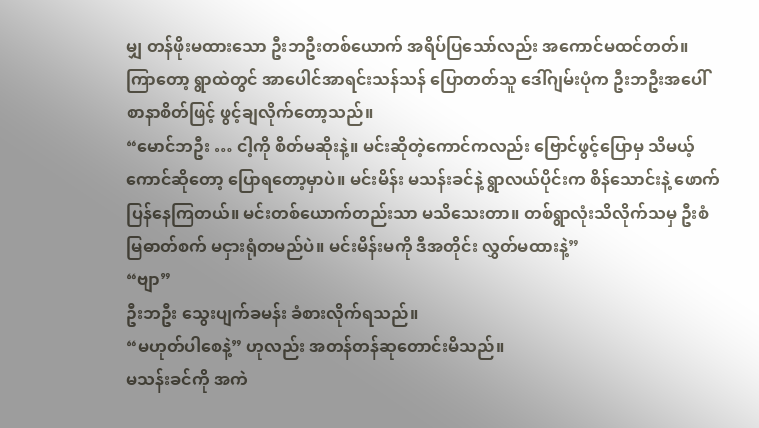မျှ တန်ဖိုးမထားသော ဦးဘဦးတစ်ယောက် အရိပ်ပြသော်လည်း အကောင်မထင်တတ်။ ကြာတော့ ရွာထဲတွင် အာပေါင်အာရင်းသန်သန် ပြောတတ်သူ ဒေါ်ဂျမ်းပုံက ဦးဘဦးအပေါ် စာနာစိတ်ဖြင့် ဖွင့်ချလိုက်တော့သည်။
“မောင်ဘဦး … ငါ့ကို စိတ်မဆိုးနဲ့။ မင်းဆိုတဲ့ကောင်ကလည်း ဗြောင်ဖွင့်ပြောမှ သိမယ့်ကောင်ဆိုတော့ ပြောရတော့မှာပဲ။ မင်းမိန်း မသန်းခင်နဲ့ ရွာလယ်ပိုင်းက စိန်သောင်းနဲ့ ဖောက်ပြန်နေကြတယ်။ မင်းတစ်ယောက်တည်းသာ မသိသေးတာ။ တစ်ရွာလုံးသိလိုက်သမှ ဦးစံမြဓာတ်စက် မငှားရုံတမည်ပဲ။ မင်းမိန်းမကို ဒီအတိုင်း လွှတ်မထားနဲ့”
“ဗျာ”
ဦးဘဦး သွေးပျက်ခမန်း ခံစားလိုက်ရသည်။
“မဟုတ်ပါစေနဲ့” ဟုလည်း အတန်တန်ဆုတောင်းမိသည်။
မသန်းခင်ကို အကဲ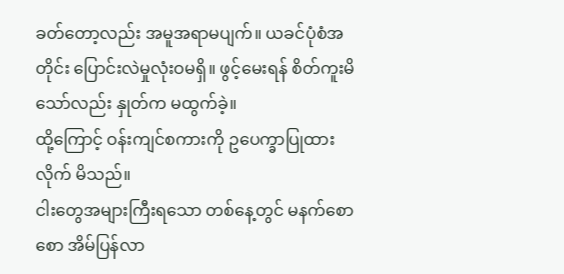ခတ်တော့လည်း အမူအရာမပျက်။ ယခင်ပုံစံအတိုင်း ပြောင်းလဲမှုလုံးဝမရှိ။ ဖွင့်မေးရန် စိတ်ကူးမိသော်လည်း နှုတ်က မထွက်ခဲ့။
ထို့ကြောင့် ဝန်းကျင်စကားကို ဥပေက္ခာပြုထားလိုက် မိသည်။
ငါးတွေအများကြီးရသော တစ်နေ့တွင် မနက်စောစော အိမ်ပြန်လာ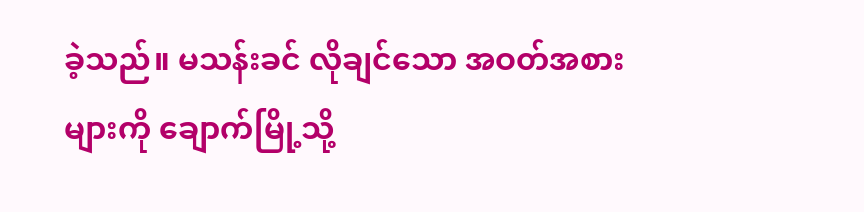ခဲ့သည်။ မသန်းခင် လိုချင်သော အဝတ်အစားများကို ချောက်မြို့သို့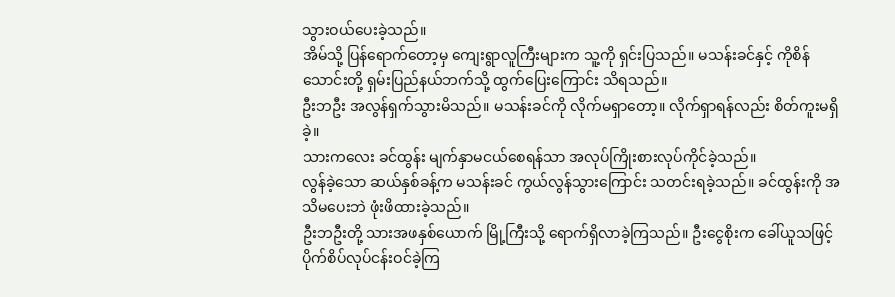သွားဝယ်ပေးခဲ့သည်။
အိမ်သို့ ပြန်ရောက်တော့မှ ကျေးရွာလူကြီးများက သူ့ကို ရှင်းပြသည်။ မသန်းခင်နှင့် ကိုစိန်သောင်းတို့ ရှမ်းပြည်နယ်ဘက်သို့ ထွက်ပြေးကြောင်း သိရသည်။
ဦးဘဦး အလွန်ရှက်သွားမိသည်။ မသန်းခင်ကို လိုက်မရှာတော့။ လိုက်ရှာရန်လည်း စိတ်ကူးမရှိခဲ့။
သားကလေး ခင်ထွန်း မျက်နှာမငယ်စေရန်သာ အလုပ်ကြိုးစားလုပ်ကိုင်ခဲ့သည်။
လွန်ခဲ့သော ဆယ်နှစ်ခန့်က မသန်းခင် ကွယ်လွန်သွားကြောင်း သတင်းရခဲ့သည်။ ခင်ထွန်းကို အသိမပေးဘဲ ဖုံးဖိထားခဲ့သည်။
ဦးဘဦးတို့ သားအဖနှစ်ယောက် မြို့ကြီးသို့ ရောက်ရှိလာခဲ့ကြသည်။ ဦးငွေစိုးက ခေါ်ယူသဖြင့် ပိုက်စိပ်လုပ်ငန်းဝင်ခဲ့ကြ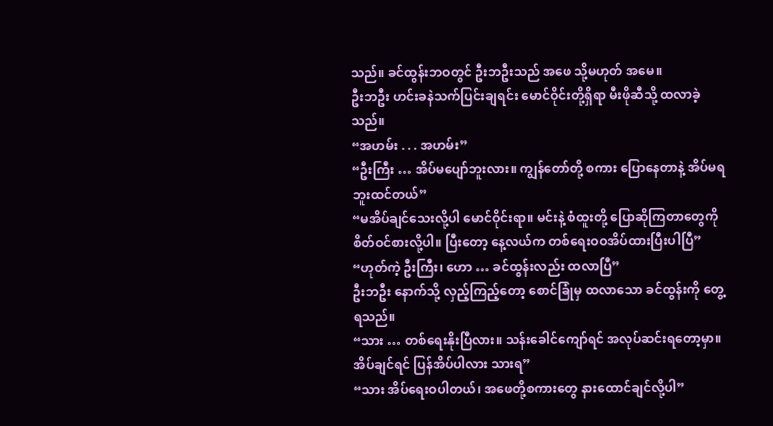သည်။ ခင်ထွန်းဘဝတွင် ဦးဘဦးသည် အဖေ သို့မဟုတ် အမေ။
ဦးဘဦး ဟင်းခနဲသက်ပြင်းချရင်း မောင်ဝိုင်းတို့ရှိရာ မီးဖိုဆီသို့ ထလာခဲ့သည်။
“အဟမ်း . . . အဟမ်း”
“ဦးကြီး … အိပ်မပျော်ဘူးလား။ ကျွန်တော်တို့ စကား ပြောနေတာနဲ့ အိပ်မရဘူးထင်တယ်”
“မအိပ်ချင်သေးလို့ပါ မောင်ဝိုင်းရာ။ မင်းနဲ့ စံထူးတို့ ပြောဆိုကြတာတွေကို စိတ်ဝင်စားလို့ပါ။ ပြီးတော့ နေ့လယ်က တစ်ရေးဝဝအိပ်ထားပြီးပါပြီ”
“ဟုတ်ကဲ့ ဦးကြီး၊ ဟော … ခင်ထွန်းလည်း ထလာပြီ”
ဦးဘဦး နောက်သို့ လှည့်ကြည့်တော့ စောင်ခြုံမှ ထလာသော ခင်ထွန်းကို တွေ့ရသည်။
“သား … တစ်ရေးနိုးပြီလား။ သန်းခေါင်ကျော်ရင် အလုပ်ဆင်းရတော့မှာ။ အိပ်ချင်ရင် ပြန်အိပ်ပါလား သားရ”
“သား အိပ်ရေးဝပါတယ်၊ အဖေတို့စကားတွေ နားထောင်ချင်လို့ပါ”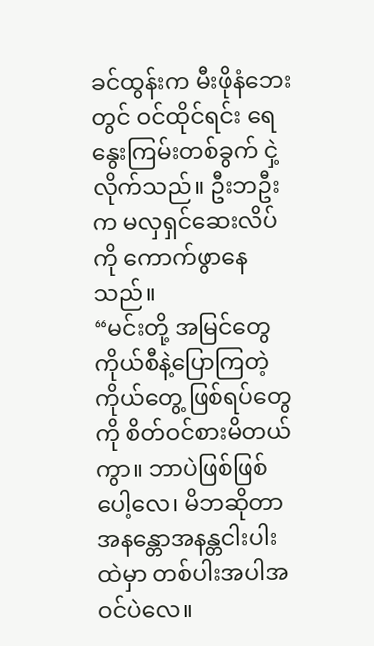ခင်ထွန်းက မီးဖိုနံဘေးတွင် ဝင်ထိုင်ရင်း ရေနွေးကြမ်းတစ်ခွက် ငှဲ့လိုက်သည်။ ဦးဘဦးက မလှရှင်ဆေးလိပ်ကို ကောက်ဖွာနေသည်။
“မင်းတို့ အမြင်တွေ ကိုယ်စီနဲ့ပြောကြတဲ့ ကိုယ်တွေ့ ဖြစ်ရပ်တွေကို စိတ်ဝင်စားမိတယ်ကွာ။ ဘာပဲဖြစ်ဖြစ်ပေါ့လေ၊ မိဘဆိုတာ အနန္တောအနန္တငါးပါးထဲမှာ တစ်ပါးအပါအဝင်ပဲလေ။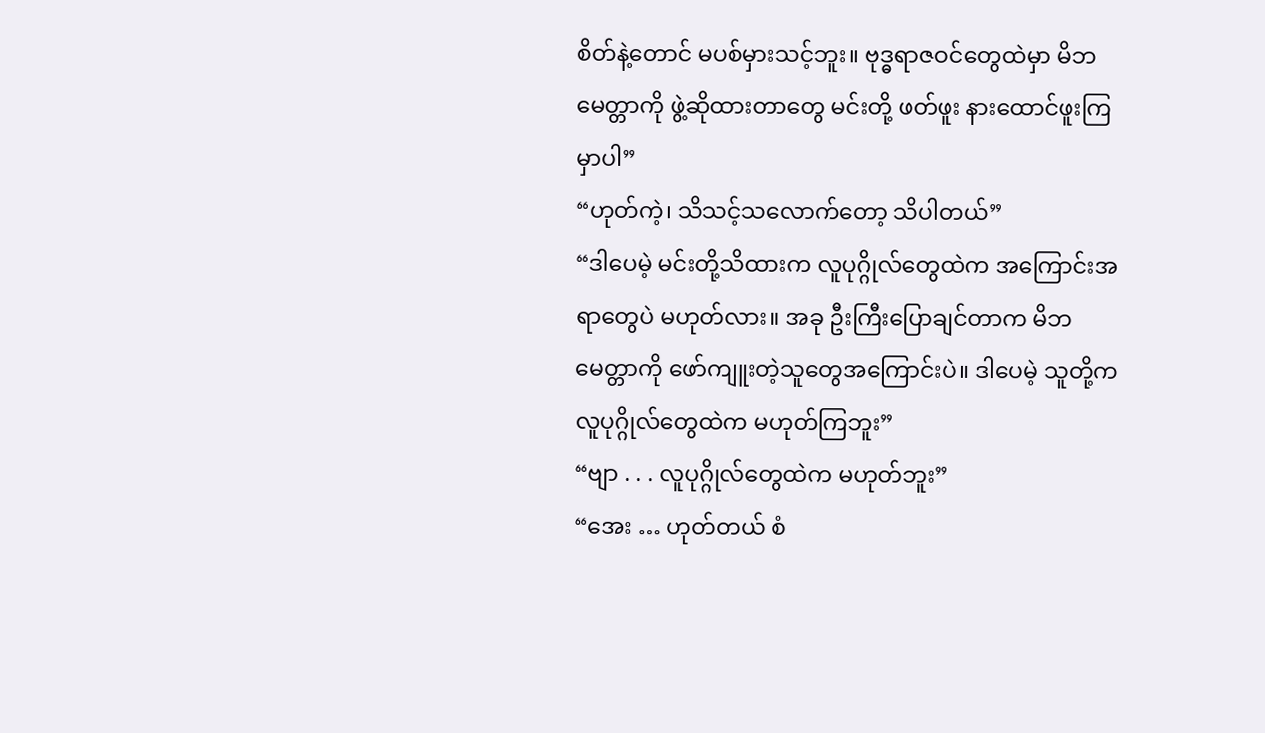စိတ်နဲ့တောင် မပစ်မှားသင့်ဘူး။ ဗုဒ္ဓရာဇဝင်တွေထဲမှာ မိဘမေတ္တာကို ဖွဲ့ဆိုထားတာတွေ မင်းတို့ ဖတ်ဖူး နားထောင်ဖူးကြမှာပါ”
“ဟုတ်ကဲ့၊ သိသင့်သလောက်တော့ သိပါတယ်”
“ဒါပေမဲ့ မင်းတို့သိထားက လူပုဂ္ဂိုလ်တွေထဲက အကြောင်းအရာတွေပဲ မဟုတ်လား။ အခု ဦးကြီးပြောချင်တာက မိဘမေတ္တာကို ဖော်ကျူးတဲ့သူတွေအကြောင်းပဲ။ ဒါပေမဲ့ သူတို့က လူပုဂ္ဂိုလ်တွေထဲက မဟုတ်ကြဘူး”
“ဗျာ . . . လူပုဂ္ဂိုလ်တွေထဲက မဟုတ်ဘူး”
“အေး … ဟုတ်တယ် စံ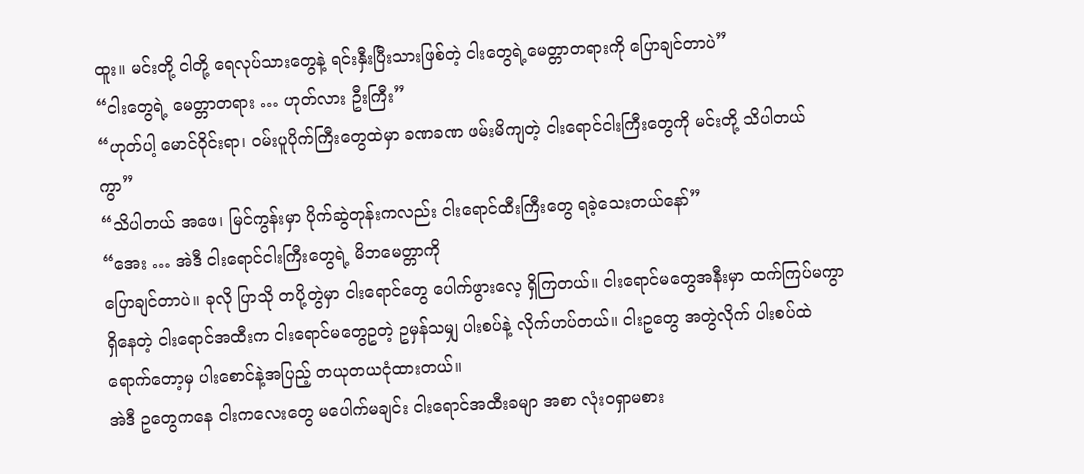ထူး။ မင်းတို့ ငါတို့ ရေလုပ်သားတွေနဲ့ ရင်းနှီးပြီးသားဖြစ်တဲ့ ငါးတွေရဲ့မေတ္တာတရားကို ပြောချင်တာပဲ”
“ငါးတွေရဲ့ မေတ္တာတရား … ဟုတ်လား ဦးကြီး”
“ဟုတ်ပါ့ မောင်ဝိုင်းရာ၊ ဝမ်းပူပိုက်ကြီးတွေထဲမှာ ခဏခဏ ဖမ်းမိကျတဲ့ ငါးရောင်ငါးကြီးတွေကို မင်းတို့ သိပါတယ်ကွာ”
“သိပါတယ် အဖေ၊ မြင်ကွန်းမှာ ပိုက်ဆွဲတုန်းကလည်း ငါးရောင်ထီးကြီးတွေ ရခဲ့သေးတယ်နော်”
“အေး … အဲဒီ ငါးရောင်ငါးကြီးတွေရဲ့ မိဘမေတ္တာကို
ပြောချင်တာပဲ။ ခုလို ပြာသို တပို့တွဲမှာ ငါးရောင်တွေ ပေါက်ဖွားလေ့ ရှိကြတယ်။ ငါးရောင်မတွေအနီးမှာ ထက်ကြပ်မကွာရှိနေတဲ့ ငါးရောင်အထီးက ငါးရောင်မတွေဥတဲ့ ဥမှန်သမျှ ပါးစပ်နဲ့ လိုက်ဟပ်တယ်။ ငါးဥတွေ အတွဲလိုက် ပါးစပ်ထဲရောက်တော့မှ ပါးစောင်နဲ့အပြည့် တယုတယငုံထားတယ်။
အဲဒီ ဥတွေကနေ ငါးကလေးတွေ မပေါက်မချင်း ငါးရောင်အထီးခမျာ အစာ လုံးဝရှာမစား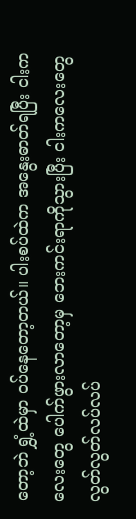တော့ဘဲ ရွှံ့ထဲမှာ ဝပ်နေတော့တယ်။ ပါးစပ်ထဲက အနွေးဓာတ်ရပြီး ငါးကလေးတွေ ပေါက်ဖွားလာတော့မှ ဘေးကင်းရာကိုသွားပြီး ငါးကလေးတွေ လွတ်လွတ်လပ်လပ်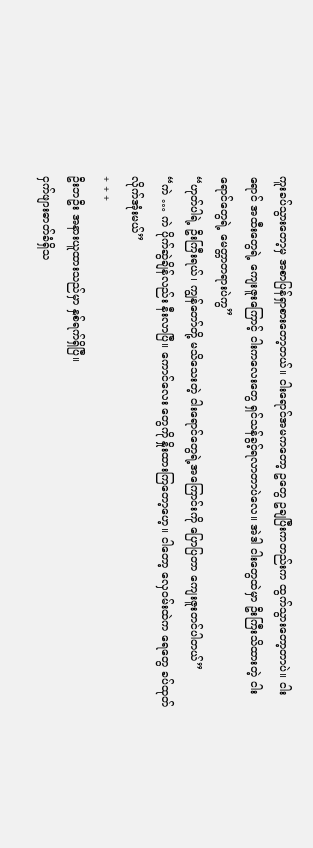ကူးခပ်သွားတော့မှ အစာပြန်ရှာစားတော့တယ်။ ငါးရောင်အမကတော့ ဥတွေ ဥချပြီးကတည်းက ထွက်သွားတော့တာပဲ။ ငါးရောင် အထီးတွေရဲ့ ကျေးဇူးကြောင့် ငါးကလေးတွေ ရှင်သန်ခွင့်ရလာတာပဲလေ။ အဲဒါ ငါးတွေထဲမှာ ဦးကြီးသိထားတဲ့ ငါးရောင်တွေရဲ့ မေတ္တာတရားပဲကွ”
“ဟုတ်ပါရဲ့ ဦးကြီးရယ်၊ ကျွန်တော်တို့ မသိသေးတဲ့ ငါးရောင်တွေရဲ့အကြောင်းကို ပြောပြတာ ကျေးဇူးတင်ပါတယ်”
“ကဲ … ကဲ ပိုက်ဆွဲချိန်လည်း နီးလာပြီ။ ကောင်လေး တွေကို နှိုးထားကြတော့ဟေ့။ ငါတော့ လှေဝမ်းထဲက ရေတွေ ခပ်ထုတ်လိုက်အုံးမယ်”
+ + +
ဦးဘဦး အနားယူထားသည်မှာ နှစ်ရက်ရှိပြီ။
ငှက်ဖျားဓာတ်ခံရှိသ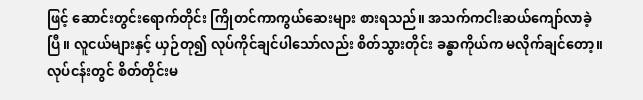ဖြင့် ဆောင်းတွင်းရောက်တိုင်း ကြိုတင်ကာကွယ်ဆေးများ စားရသည်။ အသက်ကငါးဆယ်ကျော်လာခဲ့ပြီ။ လူငယ်များနှင့် ယှဉ်တု၍ လုပ်ကိုင်ချင်ပါသော်လည်း စိတ်သွားတိုင်း ခန္ဓာကိုယ်က မလိုက်ချင်တော့။
လုပ်ငန်းတွင် စိတ်တိုင်းမ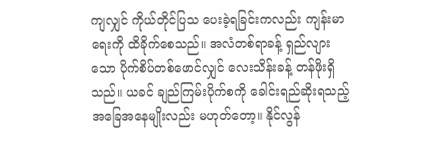ကျလျှင် ကိုယ်တိုင်ပြသ ပေးခဲ့ရခြင်းကလည်း ကျန်းမာရေးကို ထိခိုက်စေသည်။ အလံတစ်ရာခန့် ရှည်လျားသော ပိုက်စိပ်တစ်ဖောင်လျှင် လေးသိန်းခန့် တန်ဖိုးရှိသည်။ ယခင် ချည်ကြမ်းပိုက်စကို ခေါင်းရည်ဆိုးရသည့် အခြေအနေမျိုးလည်း မဟုတ်တော့။ နိုင်လွန်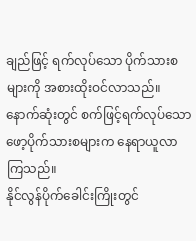ချည်ဖြင့် ရက်လုပ်သော ပိုက်သားစများကို အစားထိုးဝင်လာသည်။
နောက်ဆုံးတွင် စက်ဖြင့်ရက်လုပ်သော ဖော့ပိုက်သားစများက နေရာယူလာကြသည်။
နိုင်လွန်ပိုက်ခေါင်းကြိုးတွင်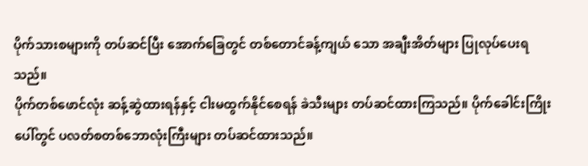ပိုက်သားစများကို တပ်ဆင်ပြီး အောက်ခြေတွင် တစ်တောင်ခန့်ကျယ် သော အချီးအိတ်များ ပြုလုပ်ပေးရသည်။
ပိုက်တစ်ဖောင်လုံး ဆန့်ဆွဲထားရန်နှင့် ငါးမထွက်နိုင်စေရန် ခဲသီးများ တပ်ဆင်ထားကြသည်။ ပိုက်ခေါင်းကြိုးပေါ်တွင် ပလတ်စတစ်ဘောလုံးကြီးများ တပ်ဆင်ထားသည်။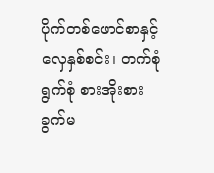ပိုက်တစ်ဖောင်စာနှင့် လှေနှစ်စင်း၊ တက်စုံရွက်စုံ စားအိုးစားခွက်မ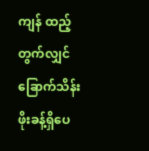ကျန် ထည့်တွက်လျှင် ခြောက်သိန်းဖိုးခန့်ရှိပေ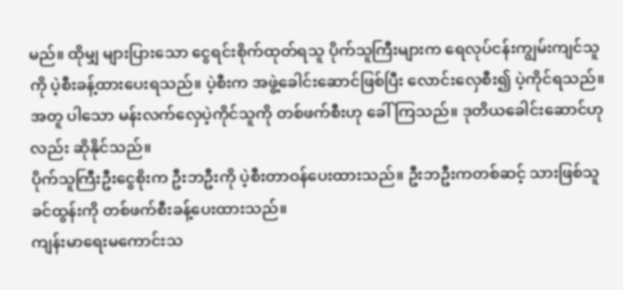မည်။ ထိုမျှ များပြားသော ငွေရင်းစိုက်ထုတ်ရသူ ပိုက်သူကြီးများက ရေလုပ်ငန်းကျွမ်းကျင်သူကို ပဲ့စီးခန့်ထားပေးရသည်။ ပဲ့စီးက အဖွဲ့ခေါင်းဆောင်ဖြစ်ပြီး လောင်းလှေစီး၍ ပဲ့ကိုင်ရသည်။ အတူ ပါသော မန်းလက်လှေပဲ့ကိုင်သူကို တစ်ဖက်စီးဟု ခေါ်ကြသည်။ ဒုတိယခေါင်းဆောင်ဟုလည်း ဆိုနိုင်သည်။
ပိုက်သူကြီးဦးငွေစိုးက ဦးဘဦးကို ပဲ့စီးတာဝန်ပေးထားသည်။ ဦးဘဦးကတစ်ဆင့် သားဖြစ်သူ ခင်ထွန်းကို တစ်ဖက်စီးခန့်ပေးထားသည်။
ကျန်းမာရေးမကောင်းသ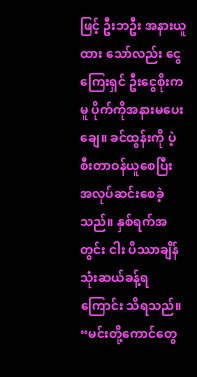ဖြင့် ဦးဘဦး အနားယူထား သော်လည်း ငွေကြေးရှင် ဦးငွေစိုးကမူ ပိုက်ကိုအနားမပေးချေ။ ခင်ထွန်းကို ပဲ့စီးတာဝန်ယူစေပြီး အလုပ်ဆင်းစေခဲ့သည်။ နှစ်ရက်အတွင်း ငါး ပိဿာချိန် သုံးဆယ်ခန့်ရကြောင်း သိရသည်။
“မင်းတို့ကောင်တွေ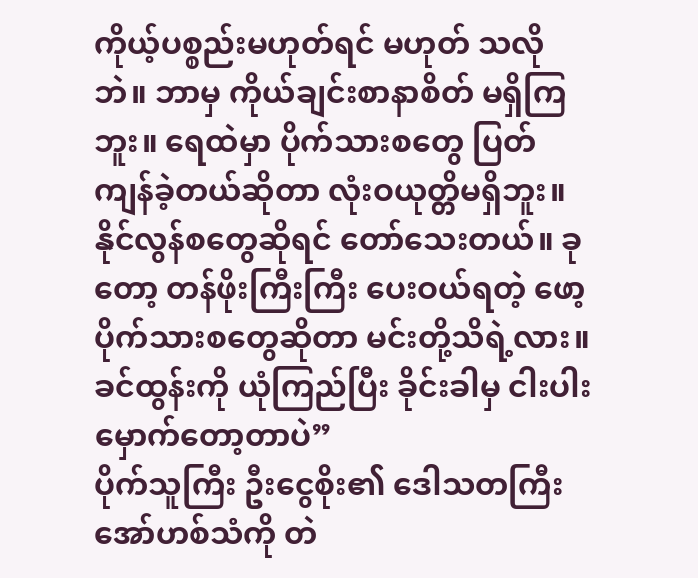ကိုယ့်ပစ္စည်းမဟုတ်ရင် မဟုတ် သလိုဘဲ။ ဘာမှ ကိုယ်ချင်းစာနာစိတ် မရှိကြဘူး။ ရေထဲမှာ ပိုက်သားစတွေ ပြတ်ကျန်ခဲ့တယ်ဆိုတာ လုံးဝယုတ္တိမရှိဘူး။ နိုင်လွန်စတွေဆိုရင် တော်သေးတယ်။ ခုတော့ တန်ဖိုးကြီးကြီး ပေးဝယ်ရတဲ့ ဖော့ပိုက်သားစတွေဆိုတာ မင်းတို့သိရဲ့လား။ ခင်ထွန်းကို ယုံကြည်ပြီး ခိုင်းခါမှ ငါးပါးမှောက်တော့တာပဲ”
ပိုက်သူကြီး ဦးငွေစိုး၏ ဒေါသတကြီးအော်ဟစ်သံကို တဲ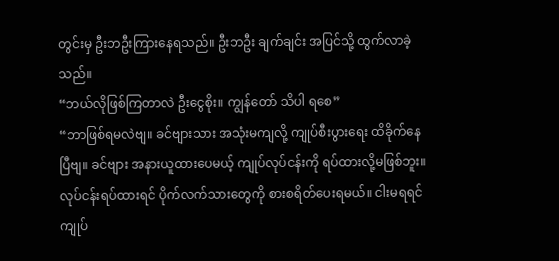တွင်းမှ ဦးဘဦးကြားနေရသည်။ ဦးဘဦး ချက်ချင်း အပြင်သို့ ထွက်လာခဲ့သည်။
“ဘယ်လိုဖြစ်ကြတာလဲ ဦးငွေစိုး။ ကျွန်တော် သိပါ ရစေ”
“ဘာဖြစ်ရမလဲဗျ။ ခင်ဗျားသား အသုံးမကျလို့ ကျုပ်စီးပွားရေး ထိခိုက်နေပြီဗျ။ ခင်ဗျား အနားယူထားပေမယ့် ကျုပ်လုပ်ငန်းကို ရပ်ထားလို့မဖြစ်ဘူး။ လုပ်ငန်းရပ်ထားရင် ပိုက်လက်သားတွေကို စားစရိတ်ပေးရမယ်။ ငါးမရရင် ကျုပ်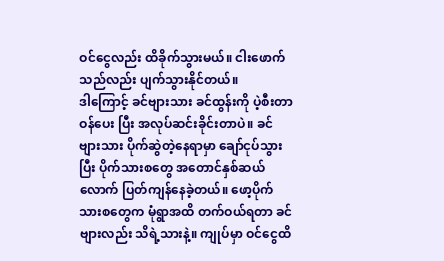ဝင်ငွေလည်း ထိခိုက်သွားမယ်။ ငါးဖောက်သည်လည်း ပျက်သွားနိုင်တယ်။
ဒါကြောင့် ခင်ဗျားသား ခင်ထွန်းကို ပဲ့စီးတာဝန်ပေး ပြီး အလုပ်ဆင်းခိုင်းတာပဲ။ ခင်ဗျားသား ပိုက်ဆွဲတဲ့နေရာမှာ ချော်ငုပ်သွားပြီး ပိုက်သားစတွေ အတောင်နှစ်ဆယ်လောက် ပြတ်ကျန်နေခဲ့တယ်။ ဖော့ပိုက်သားစတွေက မုံရွာအထိ တက်ဝယ်ရတာ ခင်ဗျားလည်း သိရဲ့သားနဲ့။ ကျုပ်မှာ ဝင်ငွေထိ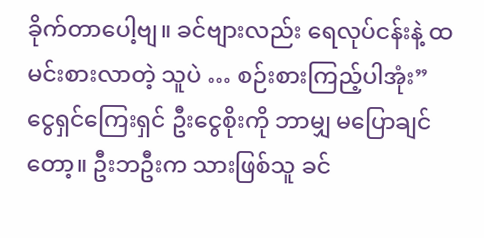ခိုက်တာပေါ့ဗျ။ ခင်ဗျားလည်း ရေလုပ်ငန်းနဲ့ ထမင်းစားလာတဲ့ သူပဲ … စဉ်းစားကြည့်ပါအုံး”
ငွေရှင်ကြေးရှင် ဦးငွေစိုးကို ဘာမျှ မပြောချင်တော့။ ဦးဘဦးက သားဖြစ်သူ ခင်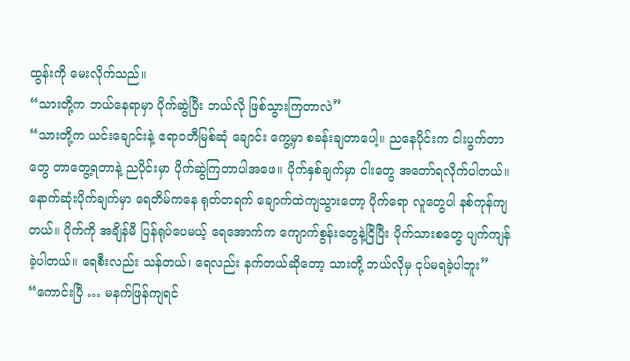ထွန်းကို မေးလိုက်သည်။
“သားတို့က ဘယ်နေရာမှာ ပိုက်ဆွဲပြီး ဘယ်လို ဖြစ်သွားကြတာလဲ”
“သားတို့က ယင်းချောင်းနဲ့ ဧရာဝတီမြစ်ဆုံ ချောင်း ကွေ့မှာ စခန်းချတာပေါ့။ ညနေပိုင်းက ငါးပွက်တာတွေ တာတွေ့ရတာနဲ့ ညပိုင်းမှာ ပိုက်ဆွဲကြတာပါအဖေ။ ပိုက်နှစ်ချက်မှာ ငါးတွေ အတော်ရလိုက်ပါတယ်။ နောက်ဆုံးပိုက်ချက်မှာ ရေတိမ်ကနေ ရုတ်တရက် ချောက်ထဲကျသွားတော့ ပိုက်ရော လူတွေပါ နစ်ကုန်ကျတယ်။ ပိုက်ကို အချိန်မီ ပြန်ရုပ်ပေမယ့် ရေအောက်က ကျောက်စွန်းတွေနဲ့ငြိပြီး ပိုက်သားစတွေ ပျက်ကျန်ခဲ့ပါတယ်။ ရေစီးလည်း သန်တယ်၊ ရေလည်း နက်တယ်ဆိုတော့ သားတို့ ဘယ်လိုမှ ငုပ်မရခဲ့ပါဘူး”
“ကောင်းပြီ … မနက်ဖြန်ကျရင်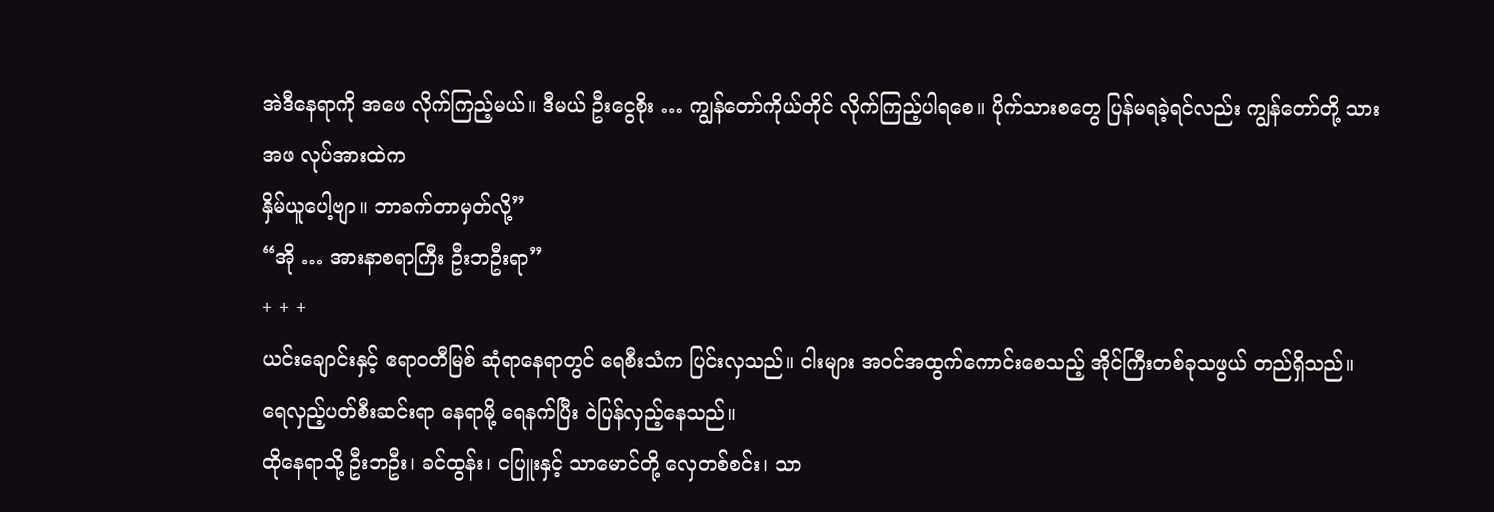အဲဒီနေရာကို အဖေ လိုက်ကြည့်မယ်။ ဒီမယ် ဦးငွေစိုး … ကျွန်တော်ကိုယ်တိုင် လိုက်ကြည့်ပါရစေ။ ပိုက်သားစတွေ ပြန်မရခဲ့ရင်လည်း ကျွန်တော်တို့ သားအဖ လုပ်အားထဲက
နှိမ်ယူပေါ့ဗျာ။ ဘာခက်တာမှတ်လို့”
“အို … အားနာစရာကြီး ဦးဘဦးရာ”
+ + +
ယင်းချောင်းနှင့် ဧရာဝတီမြစ် ဆုံရာနေရာတွင် ရေစီးသံက ပြင်းလှသည်။ ငါးများ အဝင်အထွက်ကောင်းစေသည့် အိုင်ကြီးတစ်ခုသဖွယ် တည်ရှိသည်။
ရေလှည့်ပတ်စီးဆင်းရာ နေရာမို့ ရေနက်ပြီး ဝဲပြန်လှည့်နေသည်။
ထိုနေရာသို့ ဦးဘဦး၊ ခင်ထွန်း၊ ငပြူးနှင့် သာမောင်တို့ လှေတစ်စင်း၊ သာ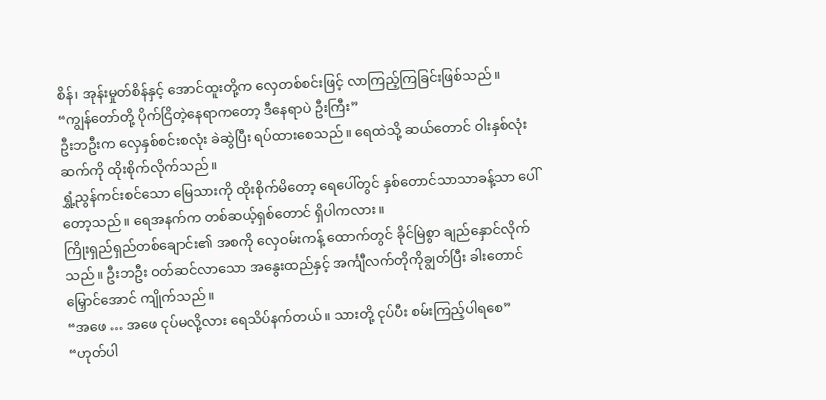စိန်၊ အုန်းမှုတ်စိန်နှင့် အောင်ထူးတို့က လှေတစ်စင်းဖြင့် လာကြည့်ကြခြင်းဖြစ်သည်။
“ကျွန်တော်တို့ ပိုက်ငြိတဲ့နေရာကတော့ ဒီနေရာပဲ ဦးကြီး”
ဦးဘဦးက လှေနှစ်စင်းစလုံး ခဲဆွဲပြီး ရပ်ထားစေသည်။ ရေထဲသို့ ဆယ်တောင် ဝါးနှစ်လုံးဆက်ကို ထိုးစိုက်လိုက်သည်။
ရွှံ့ညွန်ကင်းစင်သော မြေသားကို ထိုးစိုက်မိတော့ ရေပေါ်တွင် နှစ်တောင်သာသာခန့်သာ ပေါ်တော့သည်။ ရေအနက်က တစ်ဆယ့်ရှစ်တောင် ရှိပါကလား။
ကြိုးရှည်ရှည်တစ်ချောင်း၏ အစကို လှေဝမ်းကန့် ထောက်တွင် ခိုင်မြဲစွာ ချည်နှောင်လိုက်သည်။ ဦးဘဦး ဝတ်ဆင်လာသော အနွေးထည်နှင့် အင်္ကျီလက်တိုကိုချွတ်ပြီး ခါးတောင်မြှောင်အောင် ကျိုက်သည်။
“အဖေ … အဖေ ငုပ်မလို့လား ရေသိပ်နက်တယ်။ သားတို့ ငုပ်ပီး စမ်းကြည့်ပါရစေ”
“ဟုတ်ပါ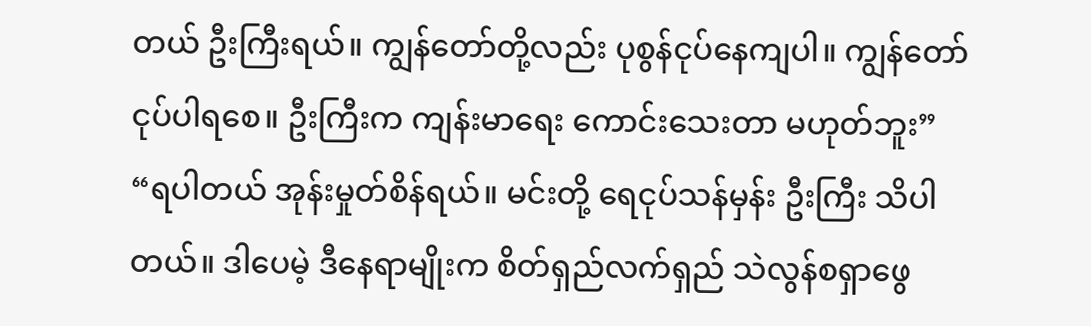တယ် ဦးကြီးရယ်။ ကျွန်တော်တို့လည်း ပုစွန်ငုပ်နေကျပါ။ ကျွန်တော် ငုပ်ပါရစေ။ ဦးကြီးက ကျန်းမာရေး ကောင်းသေးတာ မဟုတ်ဘူး”
“ရပါတယ် အုန်းမှုတ်စိန်ရယ်။ မင်းတို့ ရေငုပ်သန်မှန်း ဦးကြီး သိပါတယ်။ ဒါပေမဲ့ ဒီနေရာမျိုးက စိတ်ရှည်လက်ရှည် သဲလွန်စရှာဖွေ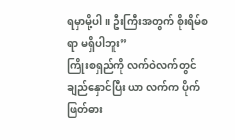ရမှာမို့ပါ။ ဦးကြီးအတွက် စိုးရိမ်စရာ မရှိပါဘူး”
ကြိုးစရှည်ကို လက်ဝဲလက်တွင် ချည်နှောင်ပြီး ယာ လက်က ပိုက်ဖြတ်ဓား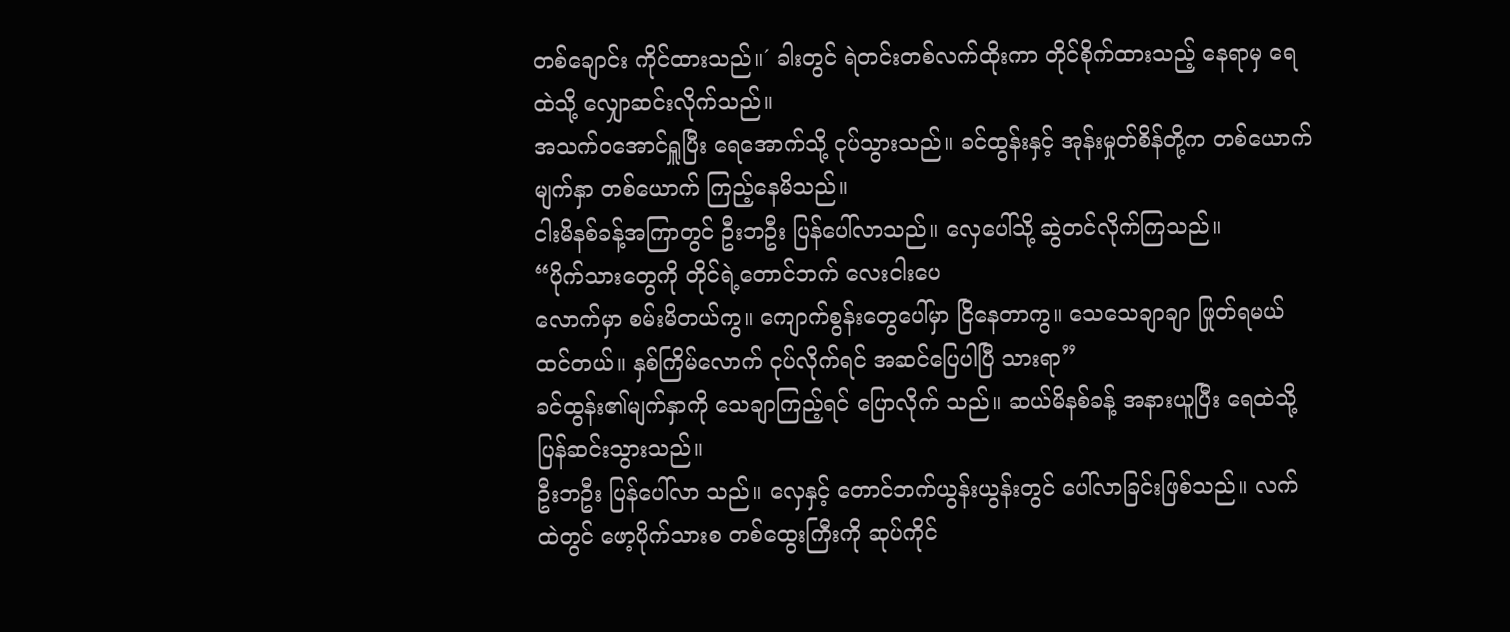တစ်ချောင်း ကိုင်ထားသည်။´ ခါးတွင် ရဲတင်းတစ်လက်ထိုးကာ တိုင်စိုက်ထားသည့် နေရာမှ ရေထဲသို့ လျှောဆင်းလိုက်သည်။
အသက်ဝအောင်ရှူပြီး ရေအောက်သို့ ငုပ်သွားသည်။ ခင်ထွန်းနှင့် အုန်းမှုတ်စိန်တို့က တစ်ယောက်မျက်နှာ တစ်ယောက် ကြည့်နေမိသည်။
ငါးမိနစ်ခန့်အကြာတွင် ဦးဘဦး ပြန်ပေါ်လာသည်။ လှေပေါ်သို့ ဆွဲတင်လိုက်ကြသည်။
“ပိုက်သားတွေကို တိုင်ရဲ့တောင်ဘက် လေးငါးပေ
လောက်မှာ စမ်းမိတယ်ကွ။ ကျောက်စွန်းတွေပေါ်မှာ ငြိနေတာကွ။ သေသေချာချာ ဖြုတ်ရမယ် ထင်တယ်။ နှစ်ကြိမ်လောက် ငုပ်လိုက်ရင် အဆင်ပြေပါပြီ သားရာ”
ခင်ထွန်း၏မျက်နှာကို သေချာကြည့်ရင် ပြောလိုက် သည်။ ဆယ်မိနစ်ခန့် အနားယူပြီး ရေထဲသို့ ပြန်ဆင်းသွားသည်။
ဦးဘဦး ပြန်ပေါ်လာ သည်။ လှေနှင့် တောင်ဘက်ယွန်းယွန်းတွင် ပေါ်လာခြင်းဖြစ်သည်။ လက်ထဲတွင် ဖော့ပိုက်သားစ တစ်ထွေးကြီးကို ဆုပ်ကိုင်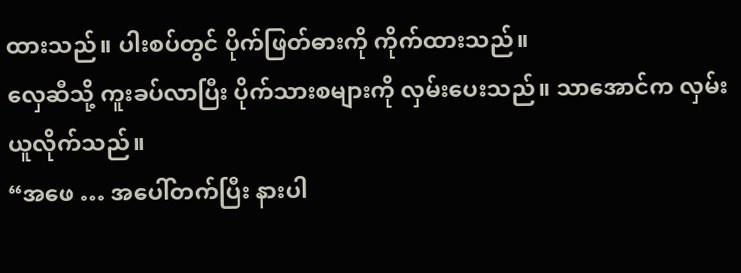ထားသည်။ ပါးစပ်တွင် ပိုက်ဖြတ်ဓားကို ကိုက်ထားသည်။
လှေဆီသို့ ကူးခပ်လာပြီး ပိုက်သားစများကို လှမ်းပေးသည်။ သာအောင်က လှမ်းယူလိုက်သည်။
“အဖေ … အပေါ်တက်ပြီး နားပါ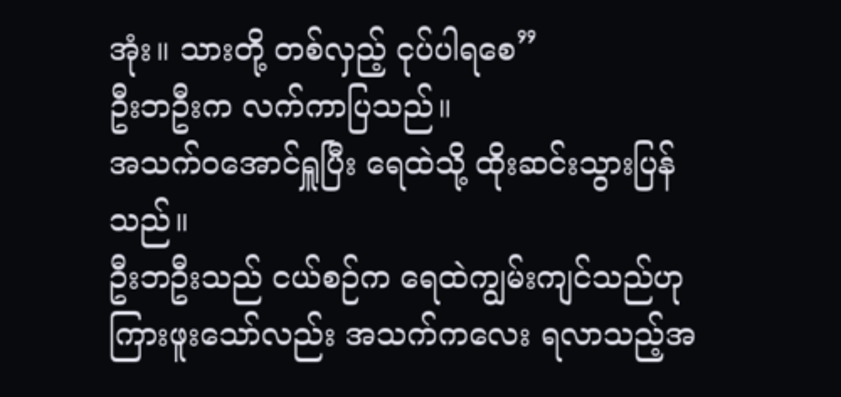အုံး။ သားတို့ တစ်လှည့် ငုပ်ပါရစေ”
ဦးဘဦးက လက်ကာပြသည်။
အသက်ဝအောင်ရှူပြီး ရေထဲသို့ ထိုးဆင်းသွားပြန်သည်။
ဦးဘဦးသည် ငယ်စဉ်က ရေထဲကျွမ်းကျင်သည်ဟု ကြားဖူးသော်လည်း အသက်ကလေး ရလာသည့်အ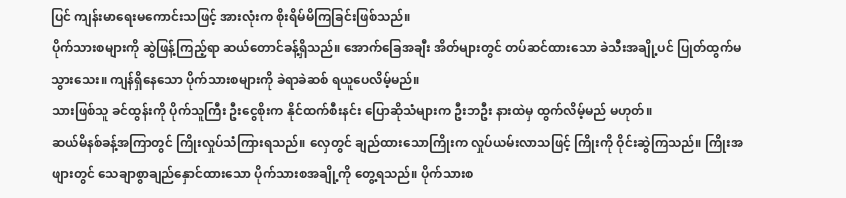ပြင် ကျန်းမာရေးမကောင်းသဖြင့် အားလုံးက စိုးရိမ်မိကြခြင်းဖြစ်သည်။
ပိုက်သားစများကို ဆွဲဖြန့်ကြည့်ရာ ဆယ်တောင်ခန့်ရှိသည်။ အောက်ခြေအချီး အိတ်များတွင် တပ်ဆင်ထားသော ခဲသီးအချို့ပင် ပြုတ်ထွက်မသွားသေး။ ကျန်ရှိနေသော ပိုက်သားစများကို ခဲရာခဲဆစ် ရယူပေလိမ့်မည်။
သားဖြစ်သူ ခင်ထွန်းကို ပိုက်သူကြီး ဦးငွေစိုးက နိုင်ထက်စီးနင်း ပြောဆိုသံများက ဦးဘဦး နားထဲမှ ထွက်လိမ့်မည် မဟုတ်။
ဆယ်မိနစ်ခန့်အကြာတွင် ကြိုးလှုပ်သံကြားရသည်။ လှေတွင် ချည်ထားသောကြိုးက လှုပ်ယမ်းလာသဖြင့် ကြိုးကို ဝိုင်းဆွဲကြသည်။ ကြိုးအဖျားတွင် သေချာစွာချည်နှောင်ထားသော ပိုက်သားစအချို့ကို တွေ့ရသည်။ ပိုက်သားစ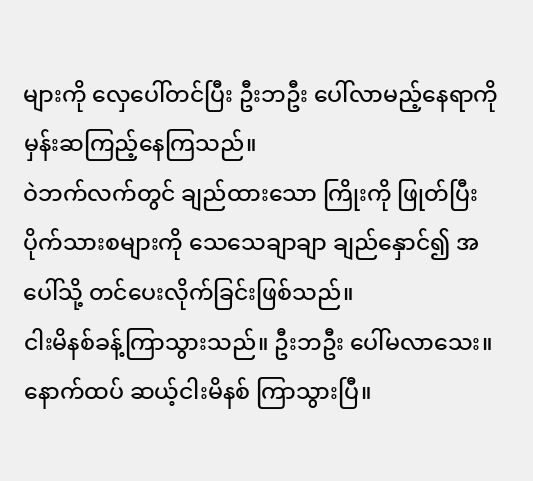များကို လှေပေါ်တင်ပြီး ဦးဘဦး ပေါ်လာမည့်နေရာကို မှန်းဆကြည့်နေကြသည်။
ဝဲဘက်လက်တွင် ချည်ထားသော ကြိုးကို ဖြုတ်ပြီး ပိုက်သားစများကို သေသေချာချာ ချည်နှောင်၍ အပေါ်သို့ တင်ပေးလိုက်ခြင်းဖြစ်သည်။
ငါးမိနစ်ခန့်ကြာသွားသည်။ ဦးဘဦး ပေါ်မလာသေး။
နောက်ထပ် ဆယ့်ငါးမိနစ် ကြာသွားပြီ။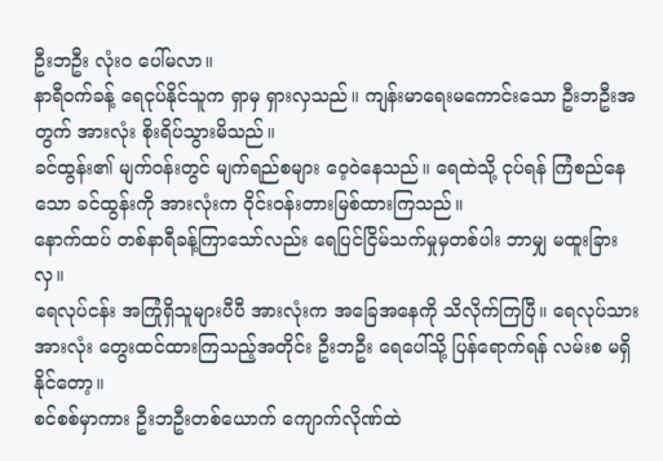ဦးဘဦး လုံးဝ ပေါ်မလာ။
နာရီဝက်ခန့် ရေငုပ်နိုင်သူက ရှာမှ ရှားလှသည်။ ကျန်းမာရေးမကောင်းသော ဦးဘဦးအတွက် အားလုံး စိုးရိပ်သွားမိသည်။
ခင်ထွန်း၏ မျက်ဝန်းတွင် မျက်ရည်စများ ဝေ့ဝဲနေသည်။ ရေထဲသို့ ငုပ်ရန် ကြံစည်နေသော ခင်ထွန်းကို အားလုံးက ဝိုင်းဝန်းတားမြစ်ထားကြသည်။
နောက်ထပ် တစ်နာရီခန့်ကြာသော်လည်း ရေပြင်ငြိမ်သက်မှုမှတစ်ပါး ဘာမျှ မထူးခြားလှ။
ရေလုပ်ငန်း အကြုံရှိသူများပီပီ အားလုံးက အခြေအနေကို သိလိုက်ကြပြီ။ ရေလုပ်သားအားလုံး တွေးထင်ထားကြသည့်အတိုင်း ဦးဘဦး ရေပေါ်သို့ ပြန်ရောက်ရန် လမ်းစ မရှိနိုင်တော့။
စင်စစ်မှာကား ဦးဘဦးတစ်ယောက် ကျောက်လိုဏ်ထဲ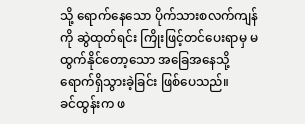သို့ ရောက်နေသော ပိုက်သားစလက်ကျန်ကို ဆွဲထုတ်ရင်း ကြိုးဖြင့်တင်ပေးရာမှ မထွက်နိုင်တော့သော အခြေအနေသို့ ရောက်ရှိသွားခဲ့ခြင်း ဖြစ်ပေသည်။
ခင်ထွန်းက ဖ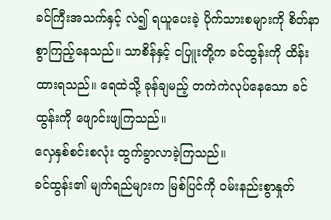ခင်ကြီးအသက်နှင့် လဲ၍ ရယူပေးခဲ့ ပိုက်သားစများကို စိတ်နာစွာကြည့်နေသည်။ သာစိန်နှင့် ငပြူးတို့က ခင်ထွန်းကို ထိန်းထားရသည်။ ရေထဲသို့ ခုန်ချမည့် တကဲကဲလုပ်နေသော ခင်ထွန်းကို ဖျောင်းဖျကြသည်။
လှေနှစ်စင်းစလုံး ထွက်ခွာလာခဲ့ကြသည်။
ခင်ထွန်း၏ မျက်ရည်များက မြစ်ပြင်ကို ဝမ်းနည်းစွာနှုတ်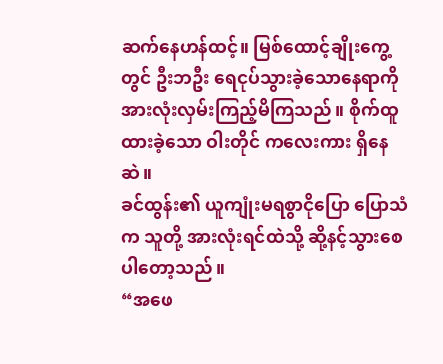ဆက်နေဟန်ထင့်။ မြစ်ထောင့်ချိုးကွေ့တွင် ဦးဘဦး ရေငုပ်သွားခဲ့သောနေရာကို အားလုံးလှမ်းကြည့်မိကြသည်။ စိုက်ထူထားခဲ့သော ဝါးတိုင် ကလေးကား ရှိနေဆဲ။
ခင်ထွန်း၏ ယူကျုံးမရစွာငိုပြော ပြောသံက သူတို့ အားလုံးရင်ထဲသို့ ဆို့နင့်သွားစေပါတော့သည်။
“အဖေ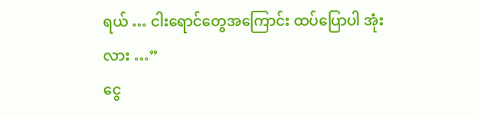ရယ် … ငါးရောင်တွေအကြောင်း ထပ်ပြောပါ အုံးလား …”
ငွေ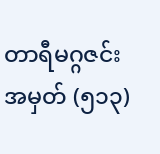တာရီမဂ္ဂဇင်း
အမှတ် (၅၁၃)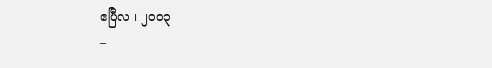ဧပြီလ ၊ ၂၀၀၃
–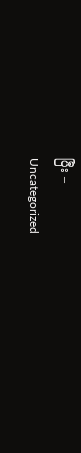ပြီး –
Uncategorized